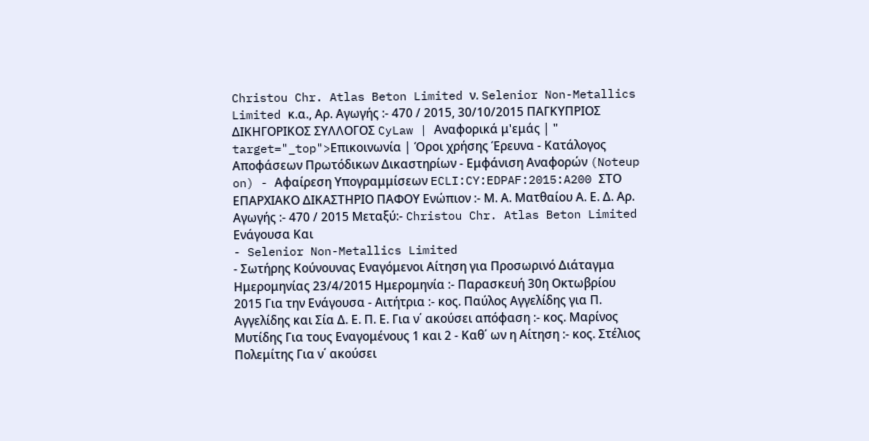Christou Chr. Atlas Beton Limited ν. Selenior Non-Metallics Limited κ.α., Αρ. Αγωγής :- 470 / 2015, 30/10/2015 ΠΑΓΚΥΠΡΙΟΣ ΔΙΚΗΓΟΡΙΚΟΣ ΣΥΛΛΟΓΟΣ CyLaw | Αναφορικά μ'εμάς | " target="_top">Επικοινωνία | Όροι χρήσης Έρευνα - Κατάλογος Αποφάσεων Πρωτόδικων Δικαστηρίων - Εμφάνιση Αναφορών (Noteup on) - Αφαίρεση Υπογραμμίσεων ECLI:CY:EDPAF:2015:A200 ΣΤΟ ΕΠΑΡΧΙΑΚΟ ΔΙΚΑΣΤΗΡΙΟ ΠΑΦΟΥ Ενώπιον :- Μ. Α. Ματθαίου Α. Ε. Δ. Αρ. Αγωγής :- 470 / 2015 Μεταξύ:- Christou Chr. Atlas Beton Limited Eνάγουσα Και
- Selenior Non-Metallics Limited
- Σωτήρης Κούνουνας Εναγόμενοι Αίτηση για Προσωρινό Διάταγμα Ημερομηνίας 23/4/2015 Ημερομηνία :- Παρασκευή 30η Οκτωβρίου 2015 Για την Ενάγουσα - Αιτήτρια :- κος. Παύλος Αγγελίδης για Π. Αγγελίδης και Σία Δ. Ε. Π. Ε. Για ν΄ ακούσει απόφαση :- κος. Μαρίνος Μυτίδης Για τους Εναγομένους 1 και 2 - Καθ΄ ων η Αίτηση :- κος. Στέλιος Πολεμίτης Για ν΄ ακούσει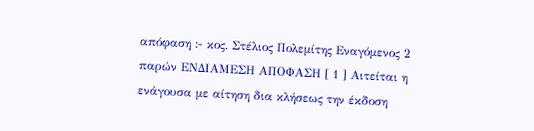απόφαση :- κος. Στέλιος Πολεμίτης Εναγόμενος 2 παρών ΕΝΔΙΑΜΕΣΗ ΑΠΟΦΑΣΗ [ 1 ] Αιτείται η ενάγουσα με αίτηση δια κλήσεως την έκδοση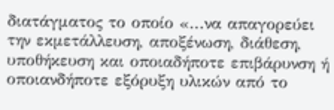διατάγματος το οποίο «...να απαγορεύει την εκμετάλλευση, αποξένωση, διάθεση, υποθήκευση και οποιαδήποτε επιβάρυνση ή οποιανδήποτε εξόρυξη υλικών από το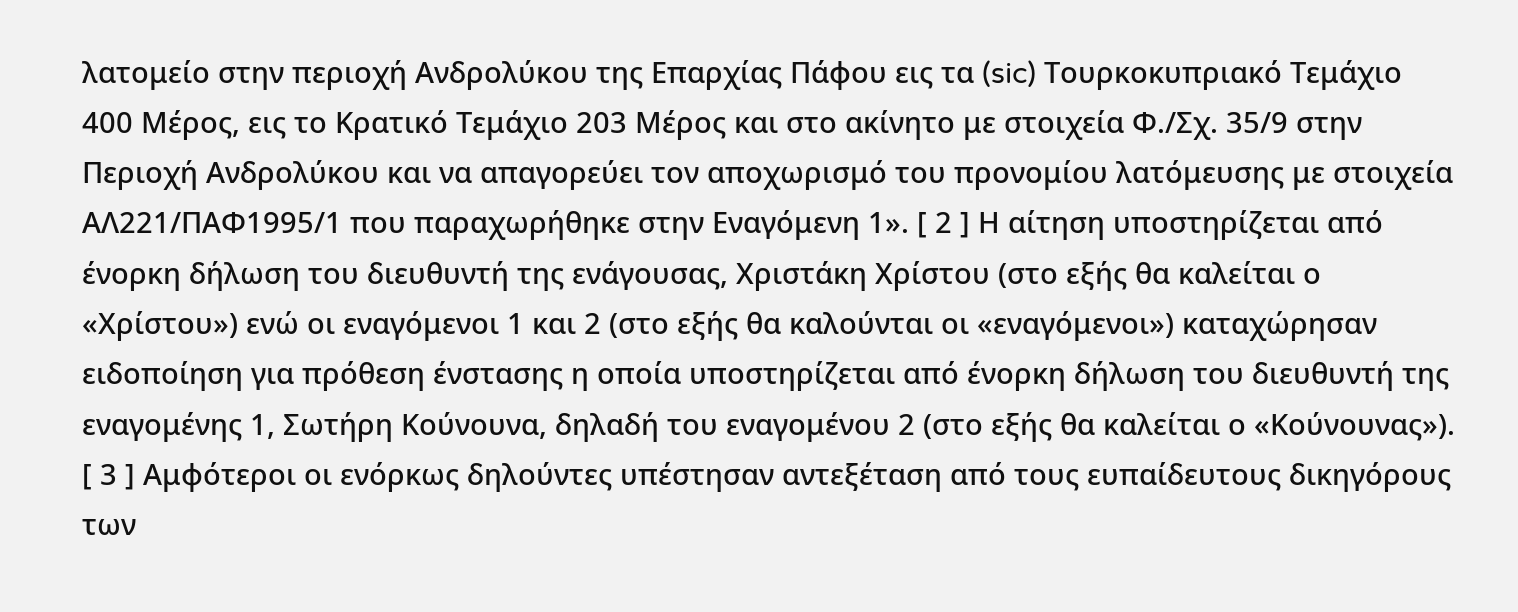λατομείο στην περιοχή Ανδρολύκου της Επαρχίας Πάφου εις τα (sic) Τουρκοκυπριακό Τεμάχιο 400 Μέρος, εις το Κρατικό Τεμάχιο 203 Μέρος και στο ακίνητο με στοιχεία Φ./Σχ. 35/9 στην Περιοχή Ανδρολύκου και να απαγορεύει τον αποχωρισμό του προνομίου λατόμευσης με στοιχεία ΑΛ221/ΠΑΦ1995/1 που παραχωρήθηκε στην Εναγόμενη 1». [ 2 ] Η αίτηση υποστηρίζεται από ένορκη δήλωση του διευθυντή της ενάγουσας, Χριστάκη Χρίστου (στο εξής θα καλείται ο «Χρίστου») ενώ οι εναγόμενοι 1 και 2 (στο εξής θα καλούνται οι «εναγόμενοι») καταχώρησαν ειδοποίηση για πρόθεση ένστασης η οποία υποστηρίζεται από ένορκη δήλωση του διευθυντή της εναγομένης 1, Σωτήρη Κούνουνα, δηλαδή του εναγομένου 2 (στο εξής θα καλείται ο «Κούνουνας»). [ 3 ] Αμφότεροι οι ενόρκως δηλούντες υπέστησαν αντεξέταση από τους ευπαίδευτους δικηγόρους των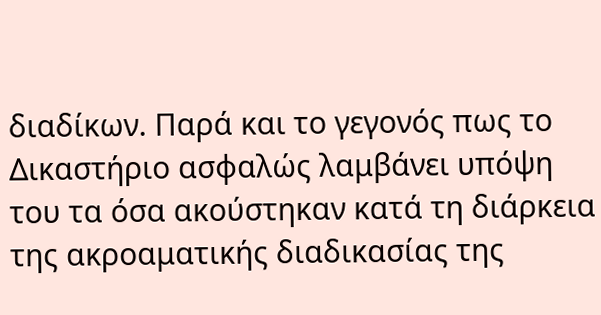διαδίκων. Παρά και το γεγονός πως το Δικαστήριο ασφαλώς λαμβάνει υπόψη του τα όσα ακούστηκαν κατά τη διάρκεια της ακροαματικής διαδικασίας της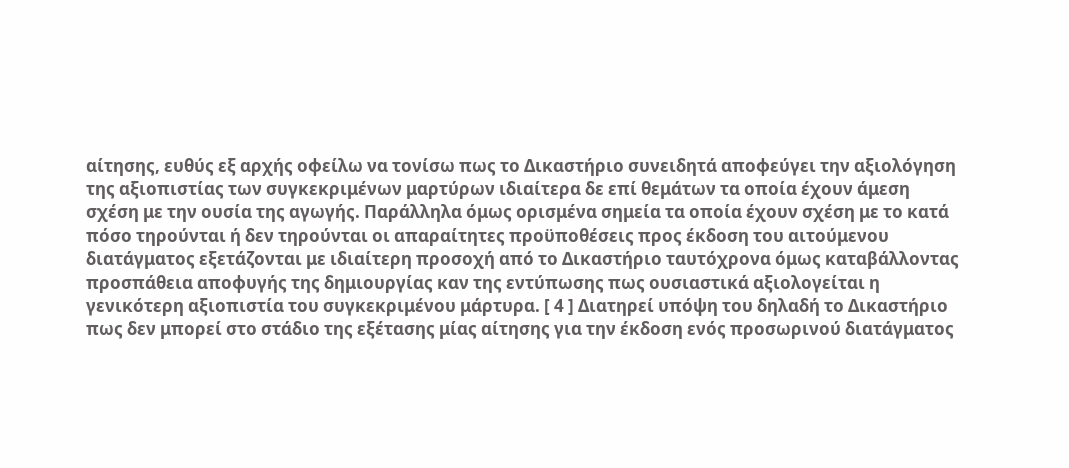αίτησης, ευθύς εξ αρχής οφείλω να τονίσω πως το Δικαστήριο συνειδητά αποφεύγει την αξιολόγηση της αξιοπιστίας των συγκεκριμένων μαρτύρων ιδιαίτερα δε επί θεμάτων τα οποία έχουν άμεση σχέση με την ουσία της αγωγής. Παράλληλα όμως ορισμένα σημεία τα οποία έχουν σχέση με το κατά πόσο τηρούνται ή δεν τηρούνται οι απαραίτητες προϋποθέσεις προς έκδοση του αιτούμενου διατάγματος εξετάζονται με ιδιαίτερη προσοχή από το Δικαστήριο ταυτόχρονα όμως καταβάλλοντας προσπάθεια αποφυγής της δημιουργίας καν της εντύπωσης πως ουσιαστικά αξιολογείται η γενικότερη αξιοπιστία του συγκεκριμένου μάρτυρα. [ 4 ] Διατηρεί υπόψη του δηλαδή το Δικαστήριο πως δεν μπορεί στο στάδιο της εξέτασης μίας αίτησης για την έκδοση ενός προσωρινού διατάγματος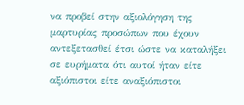να προβεί στην αξιολόγηση της μαρτυρίας προσώπων που έχουν αντεξετασθεί έτσι ώστε να καταλήξει σε ευρήματα ότι αυτοί ήταν είτε αξιόπιστοι είτε αναξιόπιστοι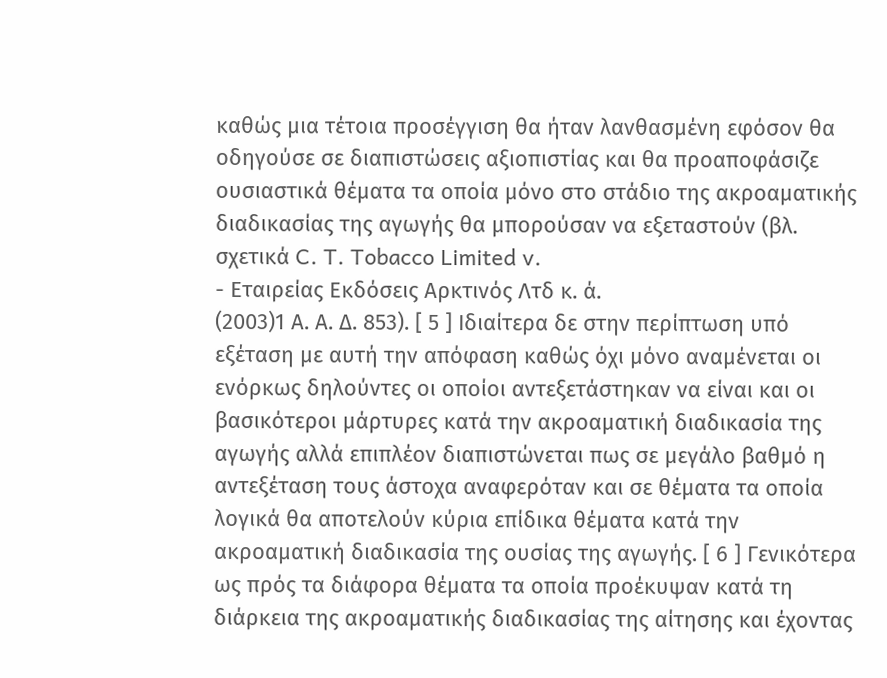καθώς μια τέτοια προσέγγιση θα ήταν λανθασμένη εφόσον θα οδηγούσε σε διαπιστώσεις αξιοπιστίας και θα προαποφάσιζε ουσιαστικά θέματα τα οποία μόνο στο στάδιο της ακροαματικής διαδικασίας της αγωγής θα μπορούσαν να εξεταστούν (βλ. σχετικά C. T. Tobacco Limited v.
- Εταιρείας Εκδόσεις Αρκτινός Λτδ κ. ά.
(2003)1 Α. Α. Δ. 853). [ 5 ] Ιδιαίτερα δε στην περίπτωση υπό εξέταση με αυτή την απόφαση καθώς όχι μόνο αναμένεται οι ενόρκως δηλούντες οι οποίοι αντεξετάστηκαν να είναι και οι βασικότεροι μάρτυρες κατά την ακροαματική διαδικασία της αγωγής αλλά επιπλέον διαπιστώνεται πως σε μεγάλο βαθμό η αντεξέταση τους άστοχα αναφερόταν και σε θέματα τα οποία λογικά θα αποτελούν κύρια επίδικα θέματα κατά την ακροαματική διαδικασία της ουσίας της αγωγής. [ 6 ] Γενικότερα ως πρός τα διάφορα θέματα τα οποία προέκυψαν κατά τη διάρκεια της ακροαματικής διαδικασίας της αίτησης και έχοντας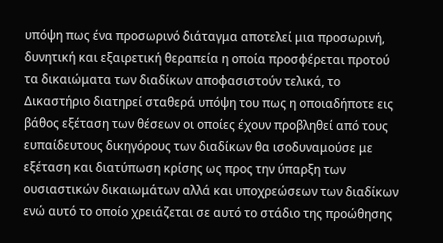υπόψη πως ένα προσωρινό διάταγμα αποτελεί μια προσωρινή, δυνητική και εξαιρετική θεραπεία η οποία προσφέρεται προτού τα δικαιώματα των διαδίκων αποφασιστούν τελικά, το Δικαστήριο διατηρεί σταθερά υπόψη του πως η οποιαδήποτε εις βάθος εξέταση των θέσεων οι οποίες έχουν προβληθεί από τους ευπαίδευτους δικηγόρους των διαδίκων θα ισοδυναμούσε με εξέταση και διατύπωση κρίσης ως προς την ύπαρξη των ουσιαστικών δικαιωμάτων αλλά και υποχρεώσεων των διαδίκων ενώ αυτό το οποίο χρειάζεται σε αυτό το στάδιο της προώθησης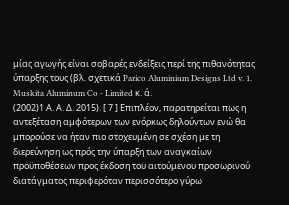μίας αγωγής είναι σοβαρές ενδείξεις περί της πιθανότητας ύπαρξης τους (βλ. σχετικά Parico Aluminium Designs Ltd v. 1. Muskita Aluminum Co - Limited κ. ά.
(2002)1 Α. Α. Δ. 2015). [ 7 ] Επιπλέον, παρατηρείται πως η αντεξέταση αμφότερων των ενόρκως δηλούντων ενώ θα μπορούσε να ήταν πιο στοχευμένη σε σχέση με τη διερεύνηση ως πρός την ύπαρξη των αναγκαίων προϋποθέσεων προς έκδοση του αιτούμενου προσωρινού διατάγματος περιφερόταν περισσότερο γύρω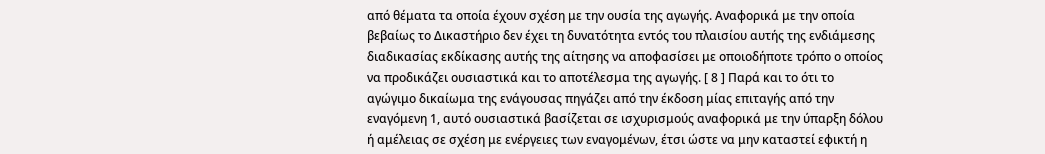από θέματα τα οποία έχουν σχέση με την ουσία της αγωγής. Αναφορικά με την οποία βεβαίως το Δικαστήριο δεν έχει τη δυνατότητα εντός του πλαισίου αυτής της ενδιάμεσης διαδικασίας εκδίκασης αυτής της αίτησης να αποφασίσει με οποιοδήποτε τρόπο ο οποίος να προδικάζει ουσιαστικά και το αποτέλεσμα της αγωγής. [ 8 ] Παρά και το ότι το αγώγιμο δικαίωμα της ενάγουσας πηγάζει από την έκδοση μίας επιταγής από την εναγόμενη 1, αυτό ουσιαστικά βασίζεται σε ισχυρισμούς αναφορικά με την ύπαρξη δόλου ή αμέλειας σε σχέση με ενέργειες των εναγομένων, έτσι ώστε να μην καταστεί εφικτή η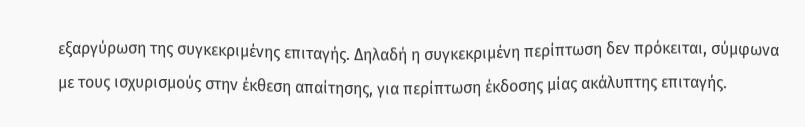εξαργύρωση της συγκεκριμένης επιταγής. Δηλαδή η συγκεκριμένη περίπτωση δεν πρόκειται, σύμφωνα με τους ισχυρισμούς στην έκθεση απαίτησης, για περίπτωση έκδοσης μίας ακάλυπτης επιταγής.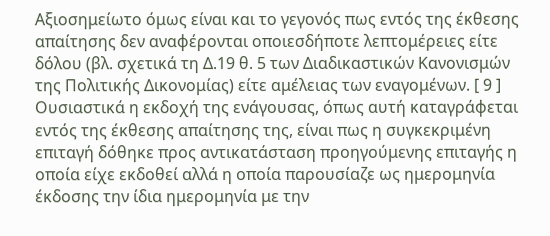Αξιοσημείωτο όμως είναι και το γεγονός πως εντός της έκθεσης απαίτησης δεν αναφέρονται οποιεσδήποτε λεπτομέρειες είτε δόλου (βλ. σχετικά τη Δ.19 θ. 5 των Διαδικαστικών Κανονισμών της Πολιτικής Δικονομίας) είτε αμέλειας των εναγομένων. [ 9 ] Ουσιαστικά η εκδοχή της ενάγουσας, όπως αυτή καταγράφεται εντός της έκθεσης απαίτησης της, είναι πως η συγκεκριμένη επιταγή δόθηκε προς αντικατάσταση προηγούμενης επιταγής η οποία είχε εκδοθεί αλλά η οποία παρουσίαζε ως ημερομηνία έκδοσης την ίδια ημερομηνία με την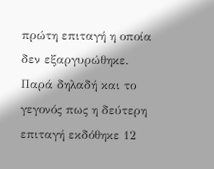πρώτη επιταγή η οποία δεν εξαργυρώθηκε. Παρά δηλαδή και το γεγονός πως η δεύτερη επιταγή εκδόθηκε 12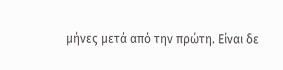μήνες μετά από την πρώτη. Είναι δε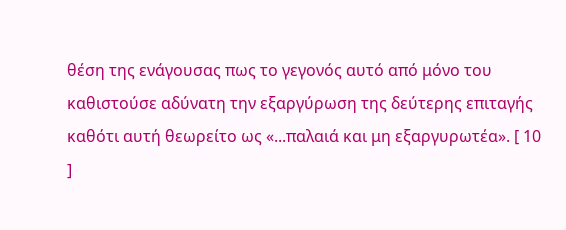θέση της ενάγουσας πως το γεγονός αυτό από μόνο του καθιστούσε αδύνατη την εξαργύρωση της δεύτερης επιταγής καθότι αυτή θεωρείτο ως «...παλαιά και μη εξαργυρωτέα». [ 10 ]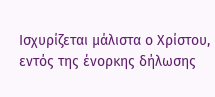Ισχυρίζεται μάλιστα ο Χρίστου, εντός της ένορκης δήλωσης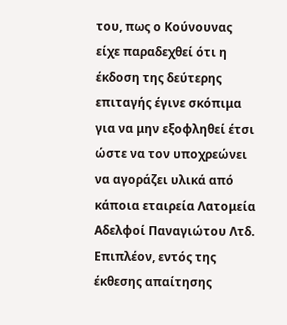του, πως ο Κούνουνας είχε παραδεχθεί ότι η έκδοση της δεύτερης επιταγής έγινε σκόπιμα για να μην εξοφληθεί έτσι ώστε να τον υποχρεώνει να αγοράζει υλικά από κάποια εταιρεία Λατομεία Αδελφοί Παναγιώτου Λτδ. Επιπλέον, εντός της έκθεσης απαίτησης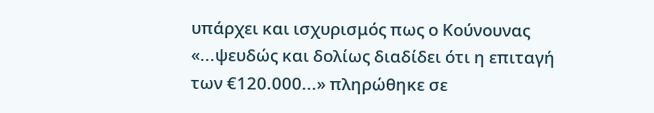υπάρχει και ισχυρισμός πως ο Κούνουνας «...ψευδώς και δολίως διαδίδει ότι η επιταγή των €120.000...» πληρώθηκε σε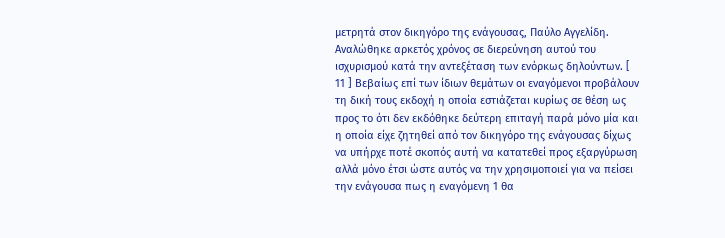μετρητά στον δικηγόρο της ενάγουσας, Παύλο Αγγελίδη. Αναλώθηκε αρκετός χρόνος σε διερεύνηση αυτού του ισχυρισμού κατά την αντεξέταση των ενόρκως δηλούντων. [ 11 ] Βεβαίως επί των ίδιων θεμάτων οι εναγόμενοι προβάλουν τη δική τους εκδοχή η οποία εστιάζεται κυρίως σε θέση ως προς το ότι δεν εκδόθηκε δεύτερη επιταγή παρά μόνο μία και η οποία είχε ζητηθεί από τον δικηγόρο της ενάγουσας δίχως να υπήρχε ποτέ σκοπός αυτή να κατατεθεί προς εξαργύρωση αλλά μόνο έτσι ώστε αυτός να την χρησιμοποιεί για να πείσει την ενάγουσα πως η εναγόμενη 1 θα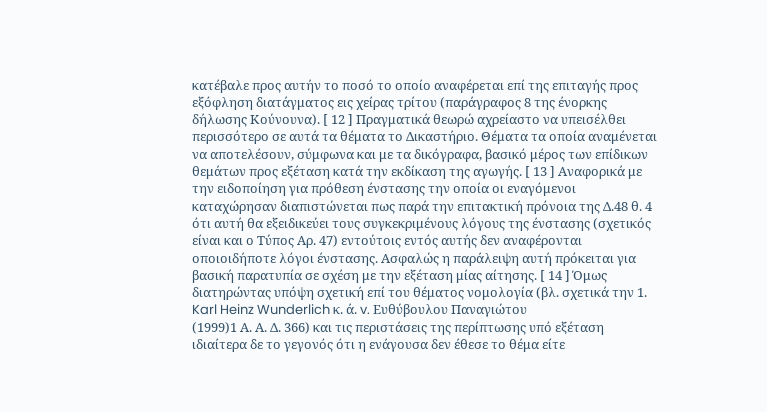κατέβαλε προς αυτήν το ποσό το οποίο αναφέρεται επί της επιταγής προς εξόφληση διατάγματος εις χείρας τρίτου (παράγραφος 8 της ένορκης δήλωσης Κούνουνα). [ 12 ] Πραγματικά θεωρώ αχρείαστο να υπεισέλθει περισσότερο σε αυτά τα θέματα το Δικαστήριο. Θέματα τα οποία αναμένεται να αποτελέσουν, σύμφωνα και με τα δικόγραφα, βασικό μέρος των επίδικων θεμάτων προς εξέταση κατά την εκδίκαση της αγωγής. [ 13 ] Αναφορικά με την ειδοποίηση για πρόθεση ένστασης την οποία οι εναγόμενοι καταχώρησαν διαπιστώνεται πως παρά την επιτακτική πρόνοια της Δ.48 θ. 4 ότι αυτή θα εξειδικεύει τους συγκεκριμένους λόγους της ένστασης (σχετικός είναι και ο Τύπος Αρ. 47) εντούτοις εντός αυτής δεν αναφέρονται οποιοιδήποτε λόγοι ένστασης. Ασφαλώς η παράλειψη αυτή πρόκειται για βασική παρατυπία σε σχέση με την εξέταση μίας αίτησης. [ 14 ] Όμως διατηρώντας υπόψη σχετική επί του θέματος νομολογία (βλ. σχετικά την 1. Karl Heinz Wunderlich κ. ά. v. Ευθύβουλου Παναγιώτου
(1999)1 Α. Α. Δ. 366) και τις περιστάσεις της περίπτωσης υπό εξέταση ιδιαίτερα δε το γεγονός ότι η ενάγουσα δεν έθεσε το θέμα είτε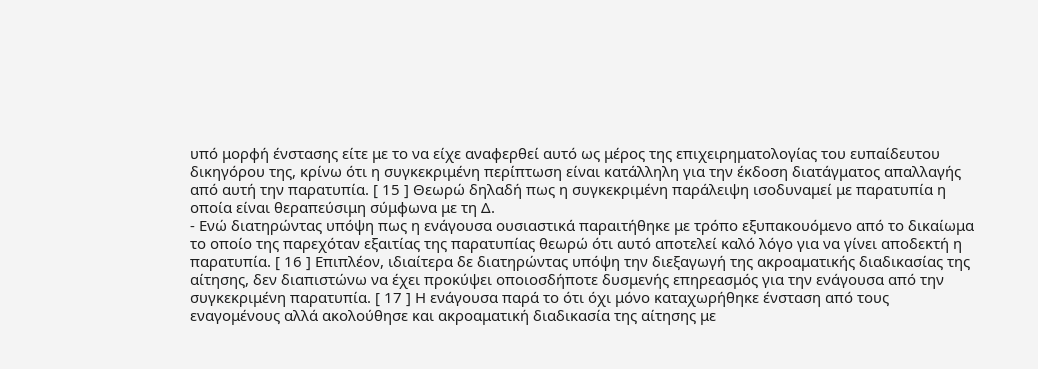υπό μορφή ένστασης είτε με το να είχε αναφερθεί αυτό ως μέρος της επιχειρηματολογίας του ευπαίδευτου δικηγόρου της, κρίνω ότι η συγκεκριμένη περίπτωση είναι κατάλληλη για την έκδοση διατάγματος απαλλαγής από αυτή την παρατυπία. [ 15 ] Θεωρώ δηλαδή πως η συγκεκριμένη παράλειψη ισοδυναμεί με παρατυπία η οποία είναι θεραπεύσιμη σύμφωνα με τη Δ.
- Ενώ διατηρώντας υπόψη πως η ενάγουσα ουσιαστικά παραιτήθηκε με τρόπο εξυπακουόμενο από το δικαίωμα το οποίο της παρεχόταν εξαιτίας της παρατυπίας θεωρώ ότι αυτό αποτελεί καλό λόγο για να γίνει αποδεκτή η παρατυπία. [ 16 ] Επιπλέον, ιδιαίτερα δε διατηρώντας υπόψη την διεξαγωγή της ακροαματικής διαδικασίας της αίτησης, δεν διαπιστώνω να έχει προκύψει οποιοσδήποτε δυσμενής επηρεασμός για την ενάγουσα από την συγκεκριμένη παρατυπία. [ 17 ] Η ενάγουσα παρά το ότι όχι μόνο καταχωρήθηκε ένσταση από τους εναγομένους αλλά ακολούθησε και ακροαματική διαδικασία της αίτησης με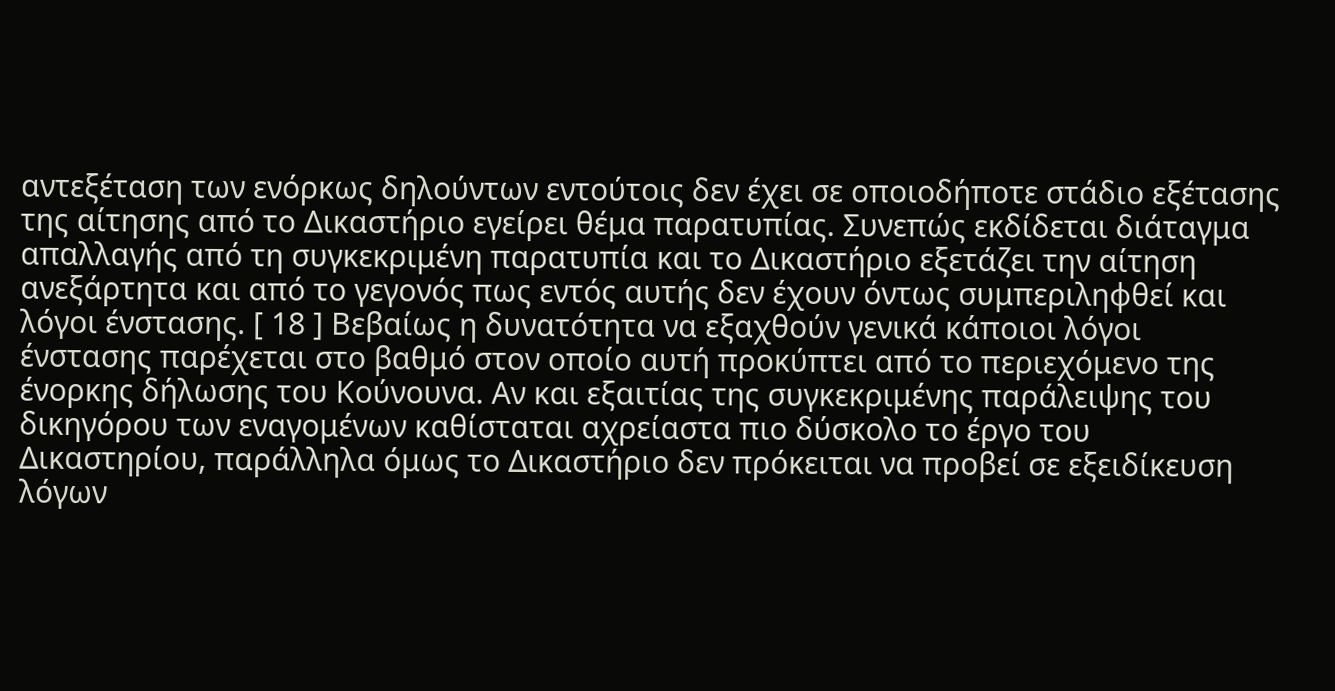αντεξέταση των ενόρκως δηλούντων εντούτοις δεν έχει σε οποιοδήποτε στάδιο εξέτασης της αίτησης από το Δικαστήριο εγείρει θέμα παρατυπίας. Συνεπώς εκδίδεται διάταγμα απαλλαγής από τη συγκεκριμένη παρατυπία και το Δικαστήριο εξετάζει την αίτηση ανεξάρτητα και από το γεγονός πως εντός αυτής δεν έχουν όντως συμπεριληφθεί και λόγοι ένστασης. [ 18 ] Βεβαίως η δυνατότητα να εξαχθούν γενικά κάποιοι λόγοι ένστασης παρέχεται στο βαθμό στον οποίο αυτή προκύπτει από το περιεχόμενο της ένορκης δήλωσης του Κούνουνα. Αν και εξαιτίας της συγκεκριμένης παράλειψης του δικηγόρου των εναγομένων καθίσταται αχρείαστα πιο δύσκολο το έργο του Δικαστηρίου, παράλληλα όμως το Δικαστήριο δεν πρόκειται να προβεί σε εξειδίκευση λόγων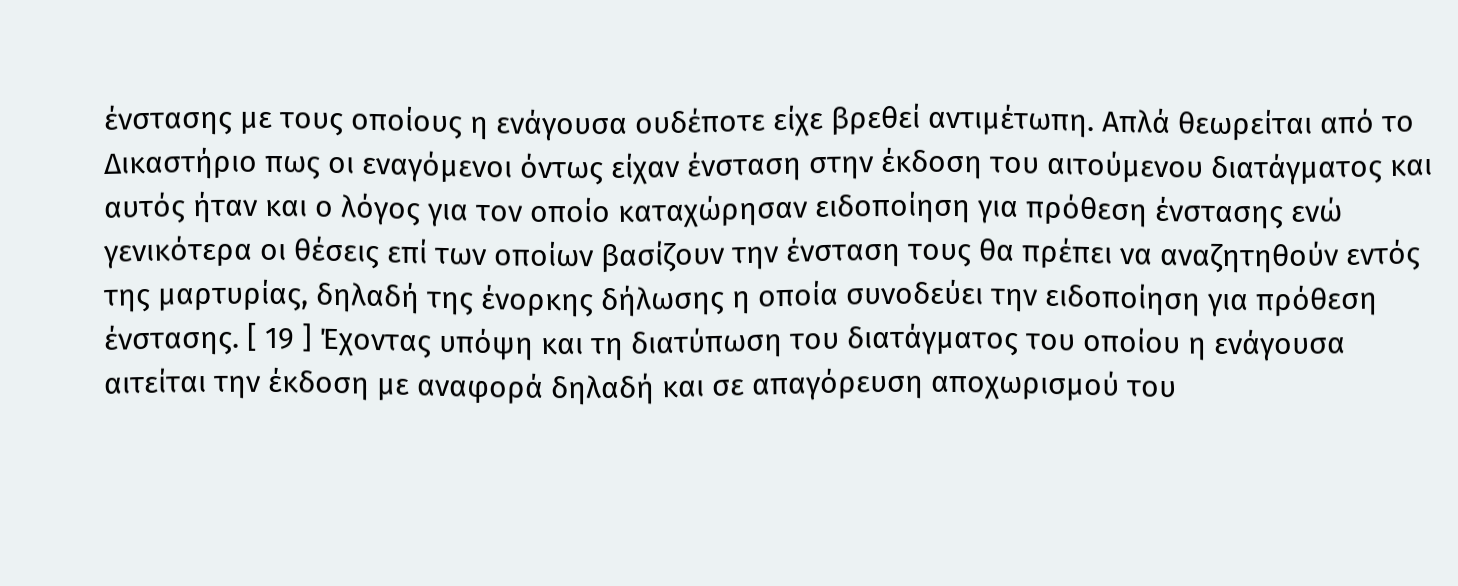ένστασης με τους οποίους η ενάγουσα ουδέποτε είχε βρεθεί αντιμέτωπη. Απλά θεωρείται από το Δικαστήριο πως οι εναγόμενοι όντως είχαν ένσταση στην έκδοση του αιτούμενου διατάγματος και αυτός ήταν και ο λόγος για τον οποίο καταχώρησαν ειδοποίηση για πρόθεση ένστασης ενώ γενικότερα οι θέσεις επί των οποίων βασίζουν την ένσταση τους θα πρέπει να αναζητηθούν εντός της μαρτυρίας, δηλαδή της ένορκης δήλωσης η οποία συνοδεύει την ειδοποίηση για πρόθεση ένστασης. [ 19 ] Έχοντας υπόψη και τη διατύπωση του διατάγματος του οποίου η ενάγουσα αιτείται την έκδοση με αναφορά δηλαδή και σε απαγόρευση αποχωρισμού του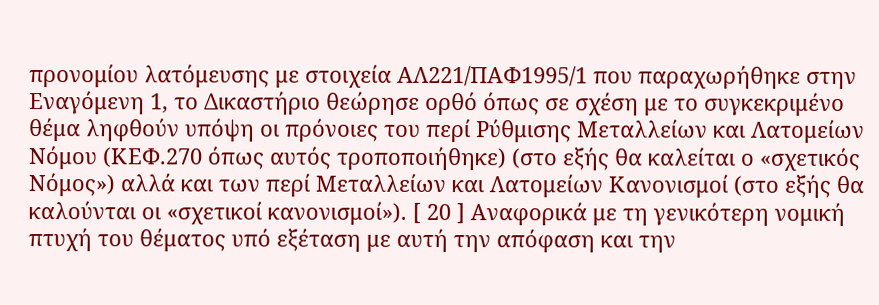προνομίου λατόμευσης με στοιχεία ΑΛ221/ΠΑΦ1995/1 που παραχωρήθηκε στην Εναγόμενη 1, το Δικαστήριο θεώρησε ορθό όπως σε σχέση με το συγκεκριμένο θέμα ληφθούν υπόψη οι πρόνοιες του περί Ρύθμισης Μεταλλείων και Λατομείων Νόμου (ΚΕΦ.270 όπως αυτός τροποποιήθηκε) (στο εξής θα καλείται ο «σχετικός Νόμος») αλλά και των περί Μεταλλείων και Λατομείων Κανονισμοί (στο εξής θα καλούνται οι «σχετικοί κανονισμοί»). [ 20 ] Αναφορικά με τη γενικότερη νομική πτυχή του θέματος υπό εξέταση με αυτή την απόφαση και την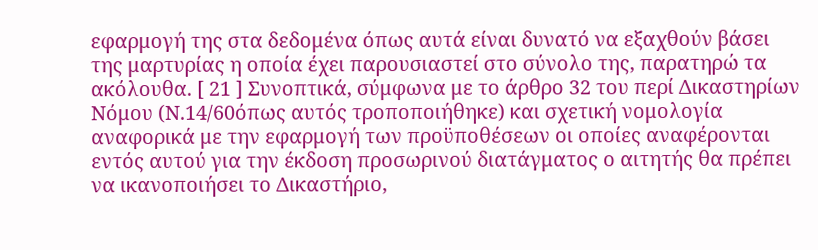εφαρμογή της στα δεδομένα όπως αυτά είναι δυνατό να εξαχθούν βάσει της μαρτυρίας η οποία έχει παρουσιαστεί στο σύνολο της, παρατηρώ τα ακόλουθα. [ 21 ] Συνοπτικά, σύμφωνα με το άρθρο 32 του περί Δικαστηρίων Νόμου (Ν.14/60όπως αυτός τροποποιήθηκε) και σχετική νομολογία αναφορικά με την εφαρμογή των προϋποθέσεων οι οποίες αναφέρονται εντός αυτού για την έκδοση προσωρινού διατάγματος ο αιτητής θα πρέπει να ικανοποιήσει το Δικαστήριο,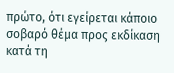πρώτο, ότι εγείρεται κάποιο σοβαρό θέμα προς εκδίκαση κατά τη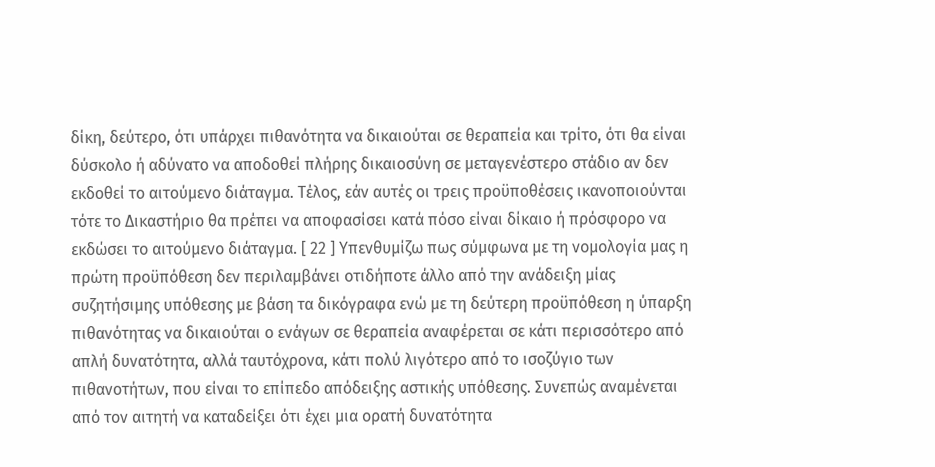δίκη, δεύτερο, ότι υπάρχει πιθανότητα να δικαιούται σε θεραπεία και τρίτο, ότι θα είναι δύσκολο ή αδύνατο να αποδοθεί πλήρης δικαιοσύνη σε μεταγενέστερο στάδιο αν δεν εκδοθεί το αιτούμενο διάταγμα. Τέλος, εάν αυτές οι τρεις προϋποθέσεις ικανοποιούνται τότε το Δικαστήριο θα πρέπει να αποφασίσει κατά πόσο είναι δίκαιο ή πρόσφορο να εκδώσει το αιτούμενο διάταγμα. [ 22 ] Υπενθυμίζω πως σύμφωνα με τη νομολογία μας η πρώτη προϋπόθεση δεν περιλαμβάνει οτιδήποτε άλλο από την ανάδειξη μίας συζητήσιμης υπόθεσης με βάση τα δικόγραφα ενώ με τη δεύτερη προϋπόθεση η ύπαρξη πιθανότητας να δικαιούται ο ενάγων σε θεραπεία αναφέρεται σε κάτι περισσότερο από απλή δυνατότητα, αλλά ταυτόχρονα, κάτι πολύ λιγότερο από το ισοζύγιο των πιθανοτήτων, που είναι το επίπεδο απόδειξης αστικής υπόθεσης. Συνεπώς αναμένεται από τον αιτητή να καταδείξει ότι έχει μια ορατή δυνατότητα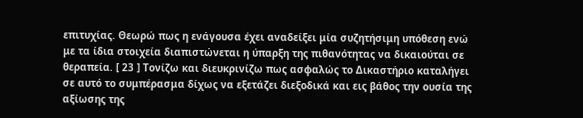επιτυχίας. Θεωρώ πως η ενάγουσα έχει αναδείξει μία συζητήσιμη υπόθεση ενώ με τα ίδια στοιχεία διαπιστώνεται η ύπαρξη της πιθανότητας να δικαιούται σε θεραπεία. [ 23 ] Τονίζω και διευκρινίζω πως ασφαλώς το Δικαστήριο καταλήγει σε αυτό το συμπέρασμα δίχως να εξετάζει διεξοδικά και εις βάθος την ουσία της αξίωσης της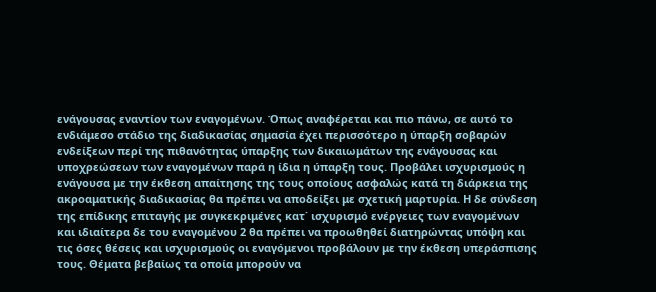ενάγουσας εναντίον των εναγομένων. Όπως αναφέρεται και πιο πάνω, σε αυτό το ενδιάμεσο στάδιο της διαδικασίας σημασία έχει περισσότερο η ύπαρξη σοβαρών ενδείξεων περί της πιθανότητας ύπαρξης των δικαιωμάτων της ενάγουσας και υποχρεώσεων των εναγομένων παρά η ίδια η ύπαρξη τους. Προβάλει ισχυρισμούς η ενάγουσα με την έκθεση απαίτησης της τους οποίους ασφαλώς κατά τη διάρκεια της ακροαματικής διαδικασίας θα πρέπει να αποδείξει με σχετική μαρτυρία. Η δε σύνδεση της επίδικης επιταγής με συγκεκριμένες κατ΄ ισχυρισμό ενέργειες των εναγομένων και ιδιαίτερα δε του εναγομένου 2 θα πρέπει να προωθηθεί διατηρώντας υπόψη και τις όσες θέσεις και ισχυρισμούς οι εναγόμενοι προβάλουν με την έκθεση υπεράσπισης τους. Θέματα βεβαίως τα οποία μπορούν να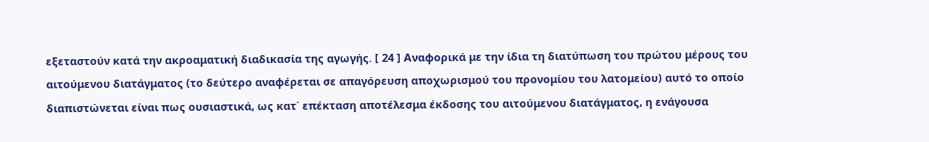εξεταστούν κατά την ακροαματική διαδικασία της αγωγής. [ 24 ] Αναφορικά με την ίδια τη διατύπωση του πρώτου μέρους του αιτούμενου διατάγματος (το δεύτερο αναφέρεται σε απαγόρευση αποχωρισμού του προνομίου του λατομείου) αυτό το οποίο διαπιστώνεται είναι πως ουσιαστικά, ως κατ΄ επέκταση αποτέλεσμα έκδοσης του αιτούμενου διατάγματος, η ενάγουσα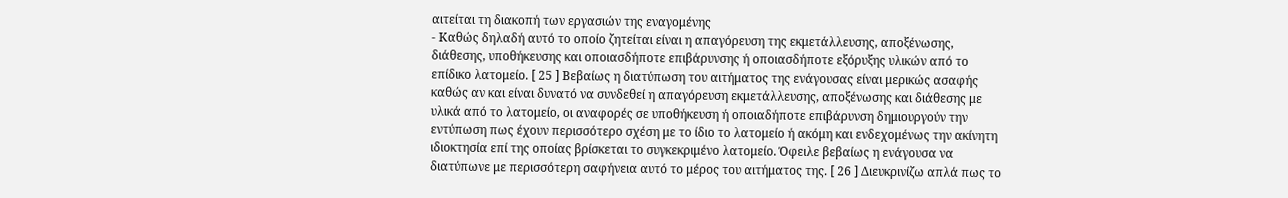αιτείται τη διακοπή των εργασιών της εναγομένης
- Καθώς δηλαδή αυτό το οποίο ζητείται είναι η απαγόρευση της εκμετάλλευσης, αποξένωσης, διάθεσης, υποθήκευσης και οποιασδήποτε επιβάρυνσης ή οποιασδήποτε εξόρυξης υλικών από το επίδικο λατομείο. [ 25 ] Βεβαίως η διατύπωση του αιτήματος της ενάγουσας είναι μερικώς ασαφής καθώς αν και είναι δυνατό να συνδεθεί η απαγόρευση εκμετάλλευσης, αποξένωσης και διάθεσης με υλικά από το λατομείο, οι αναφορές σε υποθήκευση ή οποιαδήποτε επιβάρυνση δημιουργούν την εντύπωση πως έχουν περισσότερο σχέση με το ίδιο το λατομείο ή ακόμη και ενδεχομένως την ακίνητη ιδιοκτησία επί της οποίας βρίσκεται το συγκεκριμένο λατομείο. Όφειλε βεβαίως η ενάγουσα να διατύπωνε με περισσότερη σαφήνεια αυτό το μέρος του αιτήματος της. [ 26 ] Διευκρινίζω απλά πως το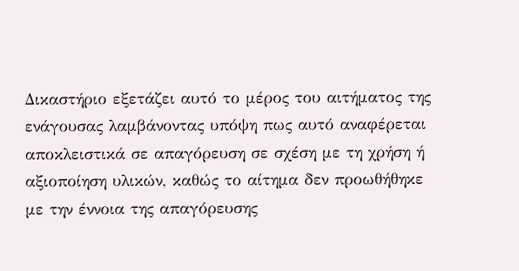Δικαστήριο εξετάζει αυτό το μέρος του αιτήματος της ενάγουσας λαμβάνοντας υπόψη πως αυτό αναφέρεται αποκλειστικά σε απαγόρευση σε σχέση με τη χρήση ή αξιοποίηση υλικών, καθώς το αίτημα δεν προωθήθηκε με την έννοια της απαγόρευσης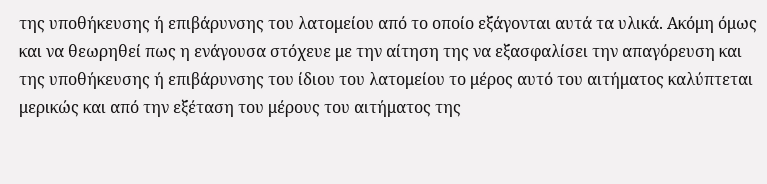της υποθήκευσης ή επιβάρυνσης του λατομείου από το οποίο εξάγονται αυτά τα υλικά. Ακόμη όμως και να θεωρηθεί πως η ενάγουσα στόχευε με την αίτηση της να εξασφαλίσει την απαγόρευση και της υποθήκευσης ή επιβάρυνσης του ίδιου του λατομείου το μέρος αυτό του αιτήματος καλύπτεται μερικώς και από την εξέταση του μέρους του αιτήματος της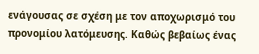ενάγουσας σε σχέση με τον αποχωρισμό του προνομίου λατόμευσης. Καθώς βεβαίως ένας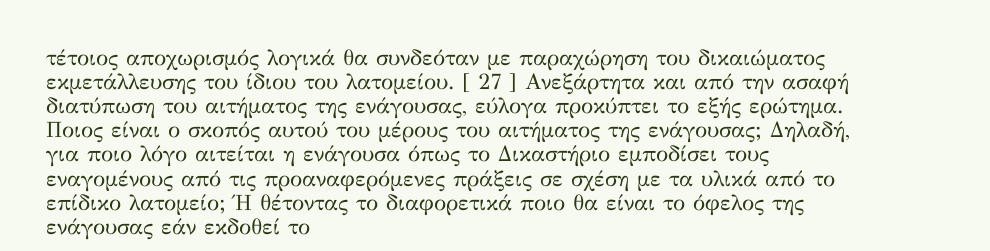τέτοιος αποχωρισμός λογικά θα συνδεόταν με παραχώρηση του δικαιώματος εκμετάλλευσης του ίδιου του λατομείου. [ 27 ] Ανεξάρτητα και από την ασαφή διατύπωση του αιτήματος της ενάγουσας, εύλογα προκύπτει το εξής ερώτημα. Ποιος είναι ο σκοπός αυτού του μέρους του αιτήματος της ενάγουσας; Δηλαδή, για ποιο λόγο αιτείται η ενάγουσα όπως το Δικαστήριο εμποδίσει τους εναγομένους από τις προαναφερόμενες πράξεις σε σχέση με τα υλικά από το επίδικο λατομείο; Ή θέτοντας το διαφορετικά ποιο θα είναι το όφελος της ενάγουσας εάν εκδοθεί το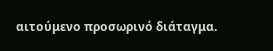αιτούμενο προσωρινό διάταγμα.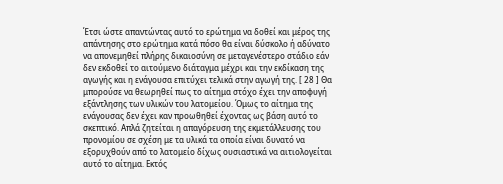Έτσι ώστε απαντώντας αυτό το ερώτημα να δοθεί και μέρος της απάντησης στο ερώτημα κατά πόσο θα είναι δύσκολο ή αδύνατο να απονεμηθεί πλήρης δικαιοσύνη σε μεταγενέστερο στάδιο εάν δεν εκδοθεί το αιτούμενο διάταγμα μέχρι και την εκδίκαση της αγωγής και η ενάγουσα επιτύχει τελικά στην αγωγή της. [ 28 ] Θα μπορούσε να θεωρηθεί πως το αίτημα στόχο έχει την αποφυγή εξάντλησης των υλικών του λατομείου. Όμως το αίτημα της ενάγουσας δεν έχει καν προωθηθεί έχοντας ως βάση αυτό το σκεπτικό. Απλά ζητείται η απαγόρευση της εκμετάλλευσης του προνομίου σε σχέση με τα υλικά τα οποία είναι δυνατό να εξορυχθούν από το λατομείο δίχως ουσιαστικά να αιτιολογείται αυτό το αίτημα. Εκτός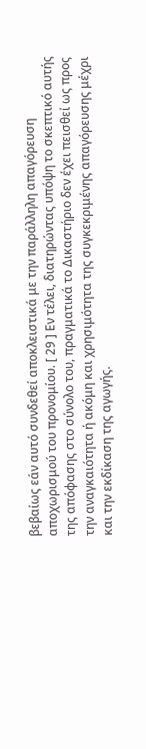βεβαίως εάν αυτό συνδεθεί αποκλειστικά με την παράλληλη απαγόρευση αποχωρισμού του προνομίου. [ 29 ] Εν τέλει, διατηρώντας υπόψη το σκεπτικό αυτής της απόφασης στο σύνολο του, πραγματικά το Δικαστήριο δεν έχει πεισθεί ως προς την αναγκαιότητα ή ακόμη και χρησιμότητα της συγκεκριμένης απαγόρευσης μέχρι και την εκδίκαση της αγωγής.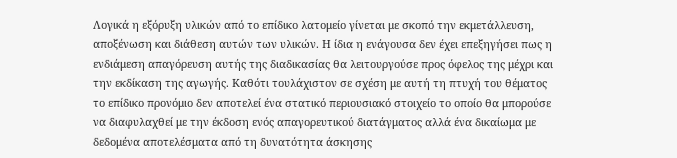Λογικά η εξόρυξη υλικών από το επίδικο λατομείο γίνεται με σκοπό την εκμετάλλευση, αποξένωση και διάθεση αυτών των υλικών. Η ίδια η ενάγουσα δεν έχει επεξηγήσει πως η ενδιάμεση απαγόρευση αυτής της διαδικασίας θα λειτουργούσε προς όφελος της μέχρι και την εκδίκαση της αγωγής. Καθότι τουλάχιστον σε σχέση με αυτή τη πτυχή του θέματος το επίδικο προνόμιο δεν αποτελεί ένα στατικό περιουσιακό στοιχείο το οποίο θα μπορούσε να διαφυλαχθεί με την έκδοση ενός απαγορευτικού διατάγματος αλλά ένα δικαίωμα με δεδομένα αποτελέσματα από τη δυνατότητα άσκησης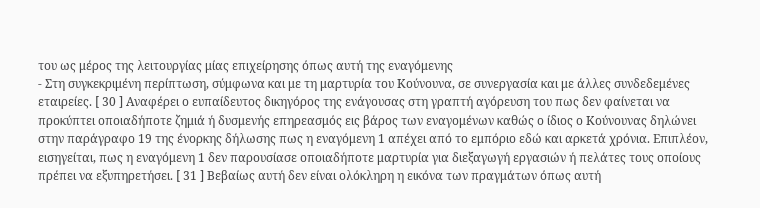του ως μέρος της λειτουργίας μίας επιχείρησης όπως αυτή της εναγόμενης
- Στη συγκεκριμένη περίπτωση, σύμφωνα και με τη μαρτυρία του Κούνουνα, σε συνεργασία και με άλλες συνδεδεμένες εταιρείες. [ 30 ] Αναφέρει ο ευπαίδευτος δικηγόρος της ενάγουσας στη γραπτή αγόρευση του πως δεν φαίνεται να προκύπτει οποιαδήποτε ζημιά ή δυσμενής επηρεασμός εις βάρος των εναγομένων καθώς ο ίδιος ο Κούνουνας δηλώνει στην παράγραφο 19 της ένορκης δήλωσης πως η εναγόμενη 1 απέχει από το εμπόριο εδώ και αρκετά χρόνια. Επιπλέον, εισηγείται, πως η εναγόμενη 1 δεν παρουσίασε οποιαδήποτε μαρτυρία για διεξαγωγή εργασιών ή πελάτες τους οποίους πρέπει να εξυπηρετήσει. [ 31 ] Βεβαίως αυτή δεν είναι ολόκληρη η εικόνα των πραγμάτων όπως αυτή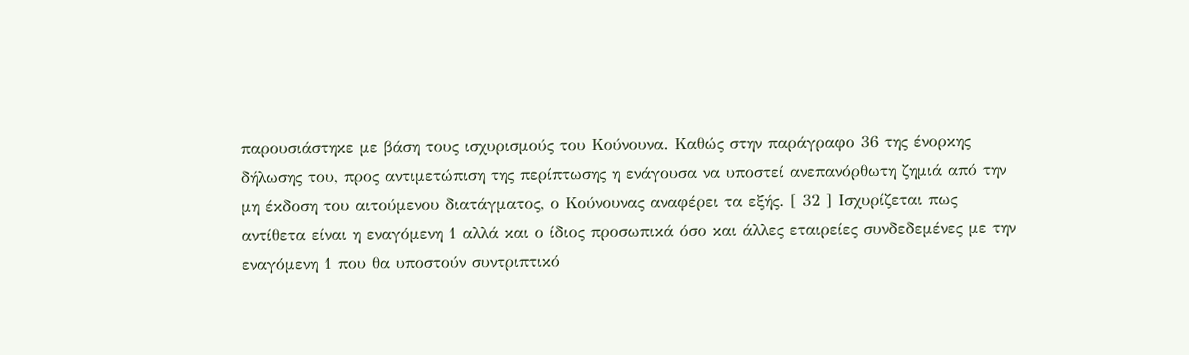παρουσιάστηκε με βάση τους ισχυρισμούς του Κούνουνα. Καθώς στην παράγραφο 36 της ένορκης δήλωσης του, προς αντιμετώπιση της περίπτωσης η ενάγουσα να υποστεί ανεπανόρθωτη ζημιά από την μη έκδοση του αιτούμενου διατάγματος, ο Κούνουνας αναφέρει τα εξής. [ 32 ] Ισχυρίζεται πως αντίθετα είναι η εναγόμενη 1 αλλά και ο ίδιος προσωπικά όσο και άλλες εταιρείες συνδεδεμένες με την εναγόμενη 1 που θα υποστούν συντριπτικό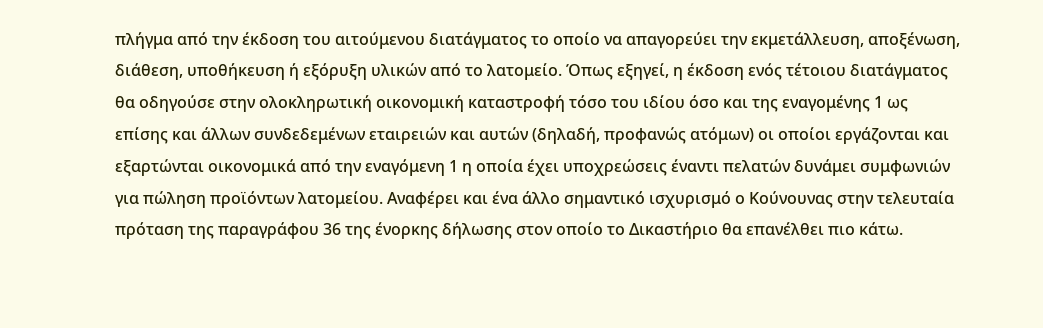πλήγμα από την έκδοση του αιτούμενου διατάγματος το οποίο να απαγορεύει την εκμετάλλευση, αποξένωση, διάθεση, υποθήκευση ή εξόρυξη υλικών από το λατομείο. Όπως εξηγεί, η έκδοση ενός τέτοιου διατάγματος θα οδηγούσε στην ολοκληρωτική οικονομική καταστροφή τόσο του ιδίου όσο και της εναγομένης 1 ως επίσης και άλλων συνδεδεμένων εταιρειών και αυτών (δηλαδή, προφανώς ατόμων) οι οποίοι εργάζονται και εξαρτώνται οικονομικά από την εναγόμενη 1 η οποία έχει υποχρεώσεις έναντι πελατών δυνάμει συμφωνιών για πώληση προϊόντων λατομείου. Αναφέρει και ένα άλλο σημαντικό ισχυρισμό ο Κούνουνας στην τελευταία πρόταση της παραγράφου 36 της ένορκης δήλωσης στον οποίο το Δικαστήριο θα επανέλθει πιο κάτω.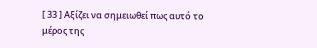[ 33 ] Αξίζει να σημειωθεί πως αυτό το μέρος της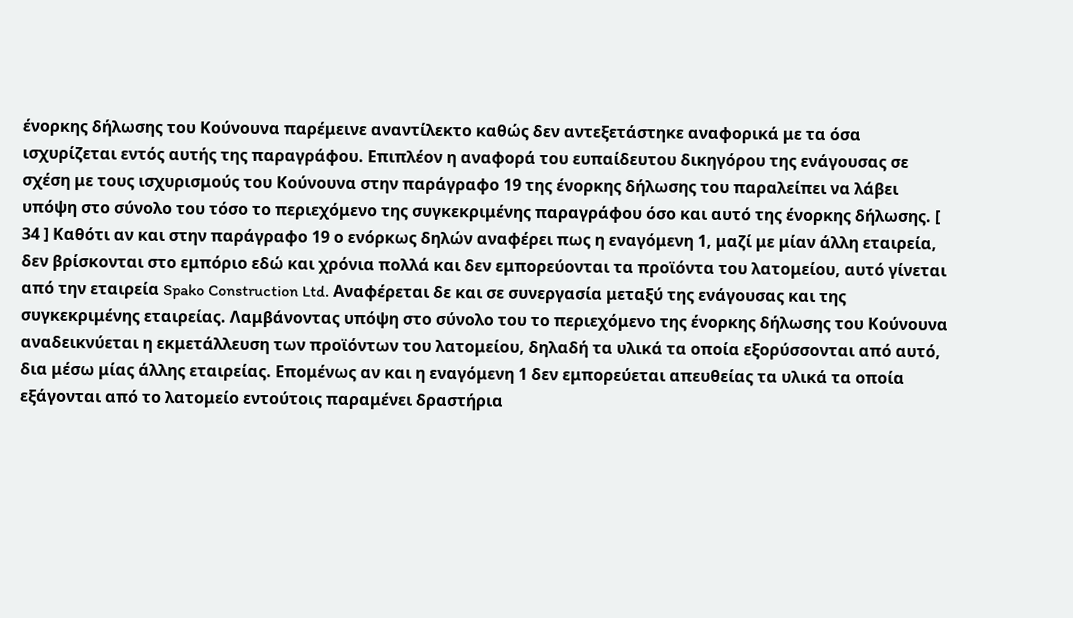ένορκης δήλωσης του Κούνουνα παρέμεινε αναντίλεκτο καθώς δεν αντεξετάστηκε αναφορικά με τα όσα ισχυρίζεται εντός αυτής της παραγράφου. Επιπλέον η αναφορά του ευπαίδευτου δικηγόρου της ενάγουσας σε σχέση με τους ισχυρισμούς του Κούνουνα στην παράγραφο 19 της ένορκης δήλωσης του παραλείπει να λάβει υπόψη στο σύνολο του τόσο το περιεχόμενο της συγκεκριμένης παραγράφου όσο και αυτό της ένορκης δήλωσης. [ 34 ] Καθότι αν και στην παράγραφο 19 ο ενόρκως δηλών αναφέρει πως η εναγόμενη 1, μαζί με μίαν άλλη εταιρεία, δεν βρίσκονται στο εμπόριο εδώ και χρόνια πολλά και δεν εμπορεύονται τα προϊόντα του λατομείου, αυτό γίνεται από την εταιρεία Spako Construction Ltd. Αναφέρεται δε και σε συνεργασία μεταξύ της ενάγουσας και της συγκεκριμένης εταιρείας. Λαμβάνοντας υπόψη στο σύνολο του το περιεχόμενο της ένορκης δήλωσης του Κούνουνα αναδεικνύεται η εκμετάλλευση των προϊόντων του λατομείου, δηλαδή τα υλικά τα οποία εξορύσσονται από αυτό, δια μέσω μίας άλλης εταιρείας. Επομένως αν και η εναγόμενη 1 δεν εμπορεύεται απευθείας τα υλικά τα οποία εξάγονται από το λατομείο εντούτοις παραμένει δραστήρια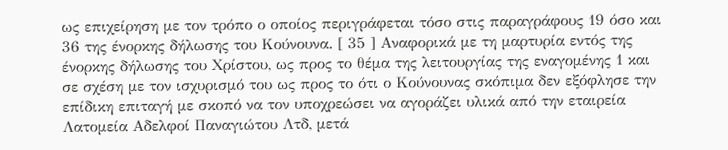ως επιχείρηση με τον τρόπο ο οποίος περιγράφεται τόσο στις παραγράφους 19 όσο και 36 της ένορκης δήλωσης του Κούνουνα. [ 35 ] Αναφορικά με τη μαρτυρία εντός της ένορκης δήλωσης του Χρίστου, ως προς το θέμα της λειτουργίας της εναγομένης 1 και σε σχέση με τον ισχυρισμό του ως προς το ότι ο Κούνουνας σκόπιμα δεν εξόφλησε την επίδικη επιταγή με σκοπό να τον υποχρεώσει να αγοράζει υλικά από την εταιρεία Λατομεία Αδελφοί Παναγιώτου Λτδ, μετά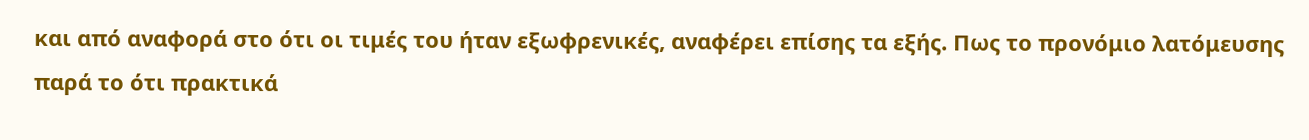και από αναφορά στο ότι οι τιμές του ήταν εξωφρενικές, αναφέρει επίσης τα εξής. Πως το προνόμιο λατόμευσης παρά το ότι πρακτικά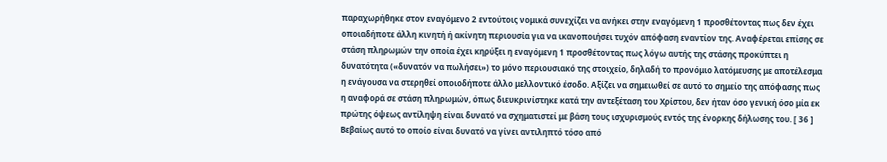παραχωρήθηκε στον εναγόμενο 2 εντούτοις νομικά συνεχίζει να ανήκει στην εναγόμενη 1 προσθέτοντας πως δεν έχει οποιαδήποτε άλλη κινητή ή ακίνητη περιουσία για να ικανοποιήσει τυχόν απόφαση εναντίον της. Αναφέρεται επίσης σε στάση πληρωμών την οποία έχει κηρύξει η εναγόμενη 1 προσθέτοντας πως λόγω αυτής της στάσης προκύπτει η δυνατότητα («δυνατόν να πωλήσει») το μόνο περιουσιακό της στοιχείο, δηλαδή το προνόμιο λατόμευσης με αποτέλεσμα η ενάγουσα να στερηθεί οποιοδήποτε άλλο μελλοντικό έσοδο. Αξίζει να σημειωθεί σε αυτό το σημείο της απόφασης πως η αναφορά σε στάση πληρωμών, όπως διευκρινίστηκε κατά την αντεξέταση του Χρίστου, δεν ήταν όσο γενική όσο μία εκ πρώτης όψεως αντίληψη είναι δυνατό να σχηματιστεί με βάση τους ισχυρισμούς εντός της ένορκης δήλωσης του. [ 36 ] Βεβαίως αυτό το οποίο είναι δυνατό να γίνει αντιληπτό τόσο από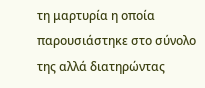τη μαρτυρία η οποία παρουσιάστηκε στο σύνολο της αλλά διατηρώντας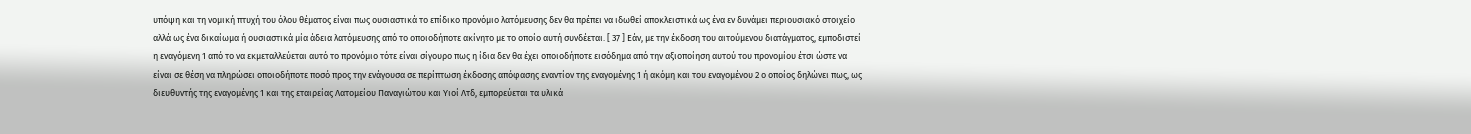υπόψη και τη νομική πτυχή του όλου θέματος είναι πως ουσιαστικά το επίδικο προνόμιο λατόμευσης δεν θα πρέπει να ιδωθεί αποκλειστικά ως ένα εν δυνάμει περιουσιακό στοιχείο αλλά ως ένα δικαίωμα ή ουσιαστικά μία άδεια λατόμευσης από το οποιοδήποτε ακίνητο με το οποίο αυτή συνδέεται. [ 37 ] Εάν, με την έκδοση του αιτούμενου διατάγματος, εμποδιστεί η εναγόμενη 1 από το να εκμεταλλεύεται αυτό το προνόμιο τότε είναι σίγουρο πως η ίδια δεν θα έχει οποιοδήποτε εισόδημα από την αξιοποίηση αυτού του προνομίου έτσι ώστε να είναι σε θέση να πληρώσει οποιοδήποτε ποσό προς την ενάγουσα σε περίπτωση έκδοσης απόφασης εναντίον της εναγομένης 1 ή ακόμη και του εναγομένου 2 ο οποίος δηλώνει πως, ως διευθυντής της εναγομένης 1 και της εταιρείας Λατομείου Παναγιώτου και Υιοί Λτδ, εμπορεύεται τα υλικά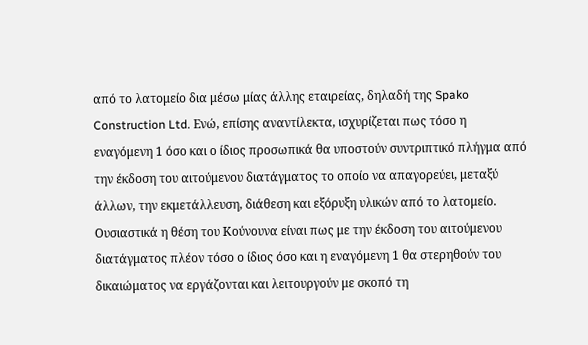από το λατομείο δια μέσω μίας άλλης εταιρείας, δηλαδή της Spako Construction Ltd. Ενώ, επίσης αναντίλεκτα, ισχυρίζεται πως τόσο η εναγόμενη 1 όσο και ο ίδιος προσωπικά θα υποστούν συντριπτικό πλήγμα από την έκδοση του αιτούμενου διατάγματος το οποίο να απαγορεύει, μεταξύ άλλων, την εκμετάλλευση, διάθεση και εξόρυξη υλικών από το λατομείο. Ουσιαστικά η θέση του Κούνουνα είναι πως με την έκδοση του αιτούμενου διατάγματος πλέον τόσο ο ίδιος όσο και η εναγόμενη 1 θα στερηθούν του δικαιώματος να εργάζονται και λειτουργούν με σκοπό τη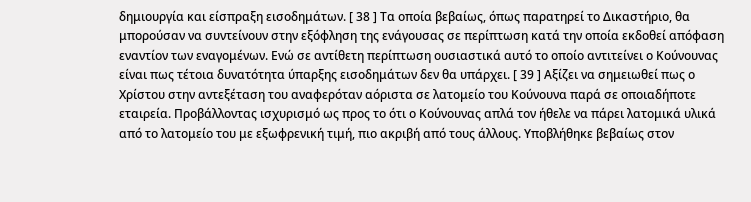δημιουργία και είσπραξη εισοδημάτων. [ 38 ] Τα οποία βεβαίως, όπως παρατηρεί το Δικαστήριο, θα μπορούσαν να συντείνουν στην εξόφληση της ενάγουσας σε περίπτωση κατά την οποία εκδοθεί απόφαση εναντίον των εναγομένων. Ενώ σε αντίθετη περίπτωση ουσιαστικά αυτό το οποίο αντιτείνει ο Κούνουνας είναι πως τέτοια δυνατότητα ύπαρξης εισοδημάτων δεν θα υπάρχει. [ 39 ] Αξίζει να σημειωθεί πως ο Χρίστου στην αντεξέταση του αναφερόταν αόριστα σε λατομείο του Κούνουνα παρά σε οποιαδήποτε εταιρεία. Προβάλλοντας ισχυρισμό ως προς το ότι ο Κούνουνας απλά τον ήθελε να πάρει λατομικά υλικά από το λατομείο του με εξωφρενική τιμή, πιο ακριβή από τους άλλους. Υποβλήθηκε βεβαίως στον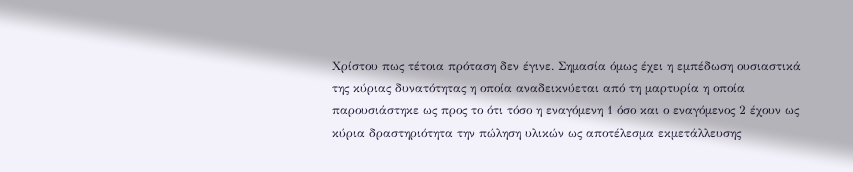Χρίστου πως τέτοια πρόταση δεν έγινε. Σημασία όμως έχει η εμπέδωση ουσιαστικά της κύριας δυνατότητας η οποία αναδεικνύεται από τη μαρτυρία η οποία παρουσιάστηκε ως προς το ότι τόσο η εναγόμενη 1 όσο και ο εναγόμενος 2 έχουν ως κύρια δραστηριότητα την πώληση υλικών ως αποτέλεσμα εκμετάλλευσης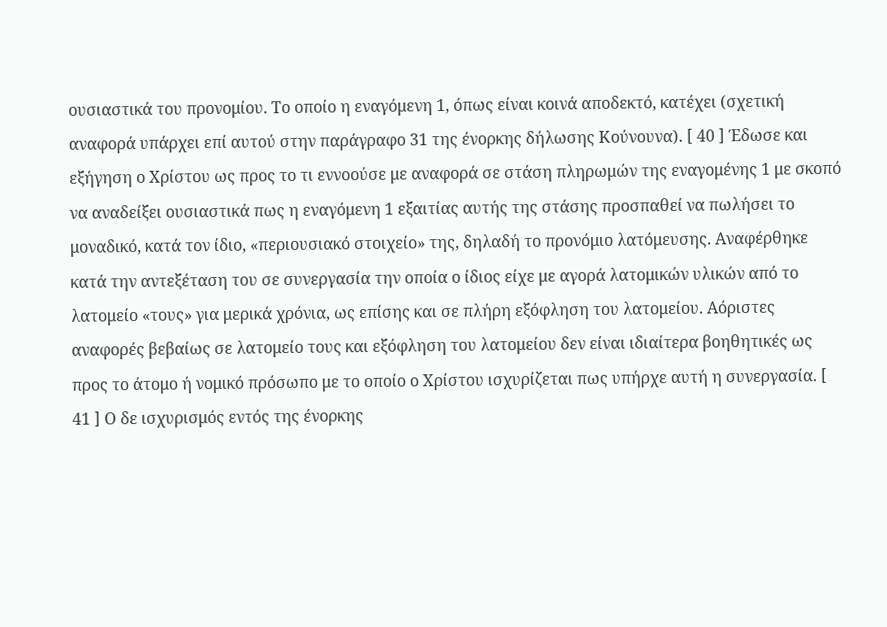ουσιαστικά του προνομίου. Το οποίο η εναγόμενη 1, όπως είναι κοινά αποδεκτό, κατέχει (σχετική αναφορά υπάρχει επί αυτού στην παράγραφο 31 της ένορκης δήλωσης Κούνουνα). [ 40 ] Έδωσε και εξήγηση ο Χρίστου ως προς το τι εννοούσε με αναφορά σε στάση πληρωμών της εναγομένης 1 με σκοπό να αναδείξει ουσιαστικά πως η εναγόμενη 1 εξαιτίας αυτής της στάσης προσπαθεί να πωλήσει το μοναδικό, κατά τον ίδιο, «περιουσιακό στοιχείο» της, δηλαδή το προνόμιο λατόμευσης. Αναφέρθηκε κατά την αντεξέταση του σε συνεργασία την οποία ο ίδιος είχε με αγορά λατομικών υλικών από το λατομείο «τους» για μερικά χρόνια, ως επίσης και σε πλήρη εξόφληση του λατομείου. Αόριστες αναφορές βεβαίως σε λατομείο τους και εξόφληση του λατομείου δεν είναι ιδιαίτερα βοηθητικές ως προς το άτομο ή νομικό πρόσωπο με το οποίο ο Χρίστου ισχυρίζεται πως υπήρχε αυτή η συνεργασία. [ 41 ] Ο δε ισχυρισμός εντός της ένορκης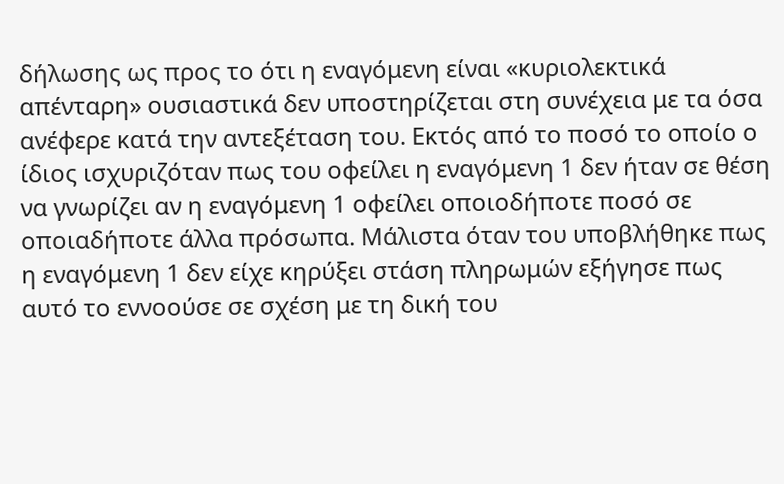δήλωσης ως προς το ότι η εναγόμενη είναι «κυριολεκτικά απένταρη» ουσιαστικά δεν υποστηρίζεται στη συνέχεια με τα όσα ανέφερε κατά την αντεξέταση του. Εκτός από το ποσό το οποίο ο ίδιος ισχυριζόταν πως του οφείλει η εναγόμενη 1 δεν ήταν σε θέση να γνωρίζει αν η εναγόμενη 1 οφείλει οποιοδήποτε ποσό σε οποιαδήποτε άλλα πρόσωπα. Μάλιστα όταν του υποβλήθηκε πως η εναγόμενη 1 δεν είχε κηρύξει στάση πληρωμών εξήγησε πως αυτό το εννοούσε σε σχέση με τη δική του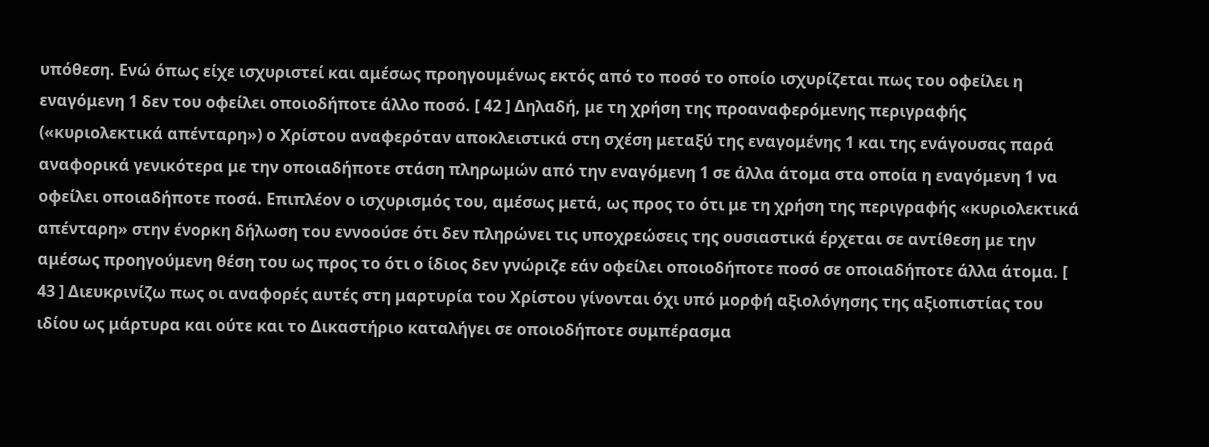υπόθεση. Ενώ όπως είχε ισχυριστεί και αμέσως προηγουμένως εκτός από το ποσό το οποίο ισχυρίζεται πως του οφείλει η εναγόμενη 1 δεν του οφείλει οποιοδήποτε άλλο ποσό. [ 42 ] Δηλαδή, με τη χρήση της προαναφερόμενης περιγραφής («κυριολεκτικά απένταρη») ο Χρίστου αναφερόταν αποκλειστικά στη σχέση μεταξύ της εναγομένης 1 και της ενάγουσας παρά αναφορικά γενικότερα με την οποιαδήποτε στάση πληρωμών από την εναγόμενη 1 σε άλλα άτομα στα οποία η εναγόμενη 1 να οφείλει οποιαδήποτε ποσά. Επιπλέον ο ισχυρισμός του, αμέσως μετά, ως προς το ότι με τη χρήση της περιγραφής «κυριολεκτικά απένταρη» στην ένορκη δήλωση του εννοούσε ότι δεν πληρώνει τις υποχρεώσεις της ουσιαστικά έρχεται σε αντίθεση με την αμέσως προηγούμενη θέση του ως προς το ότι ο ίδιος δεν γνώριζε εάν οφείλει οποιοδήποτε ποσό σε οποιαδήποτε άλλα άτομα. [ 43 ] Διευκρινίζω πως οι αναφορές αυτές στη μαρτυρία του Χρίστου γίνονται όχι υπό μορφή αξιολόγησης της αξιοπιστίας του ιδίου ως μάρτυρα και ούτε και το Δικαστήριο καταλήγει σε οποιοδήποτε συμπέρασμα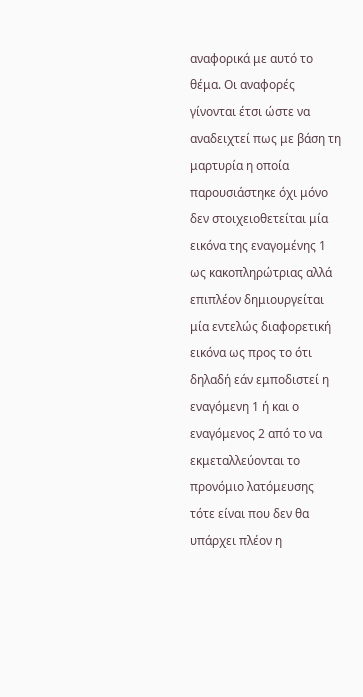αναφορικά με αυτό το θέμα. Οι αναφορές γίνονται έτσι ώστε να αναδειχτεί πως με βάση τη μαρτυρία η οποία παρουσιάστηκε όχι μόνο δεν στοιχειοθετείται μία εικόνα της εναγομένης 1 ως κακοπληρώτριας αλλά επιπλέον δημιουργείται μία εντελώς διαφορετική εικόνα ως προς το ότι δηλαδή εάν εμποδιστεί η εναγόμενη 1 ή και ο εναγόμενος 2 από το να εκμεταλλεύονται το προνόμιο λατόμευσης τότε είναι που δεν θα υπάρχει πλέον η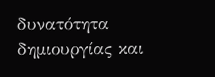δυνατότητα δημιουργίας και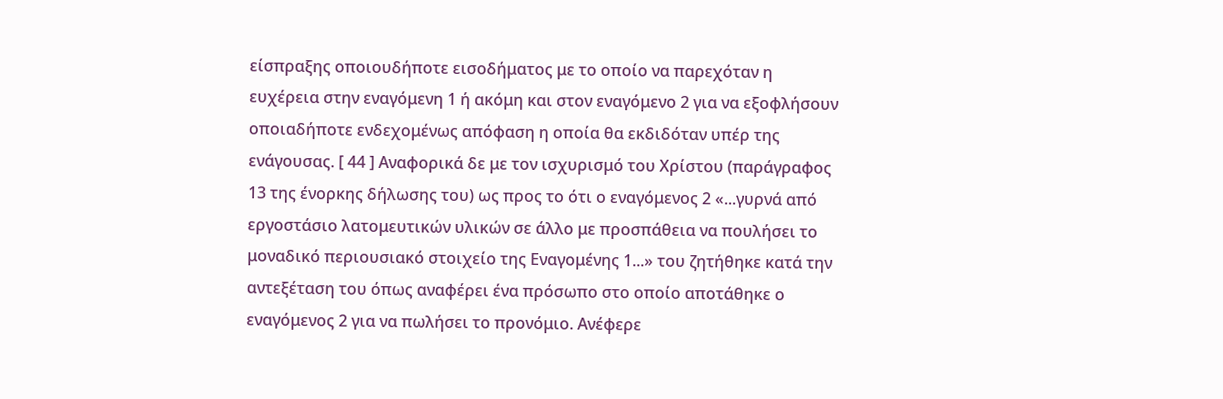είσπραξης οποιουδήποτε εισοδήματος με το οποίο να παρεχόταν η ευχέρεια στην εναγόμενη 1 ή ακόμη και στον εναγόμενο 2 για να εξοφλήσουν οποιαδήποτε ενδεχομένως απόφαση η οποία θα εκδιδόταν υπέρ της ενάγουσας. [ 44 ] Αναφορικά δε με τον ισχυρισμό του Χρίστου (παράγραφος 13 της ένορκης δήλωσης του) ως προς το ότι ο εναγόμενος 2 «...γυρνά από εργοστάσιο λατομευτικών υλικών σε άλλο με προσπάθεια να πουλήσει το μοναδικό περιουσιακό στοιχείο της Εναγομένης 1...» του ζητήθηκε κατά την αντεξέταση του όπως αναφέρει ένα πρόσωπο στο οποίο αποτάθηκε ο εναγόμενος 2 για να πωλήσει το προνόμιο. Ανέφερε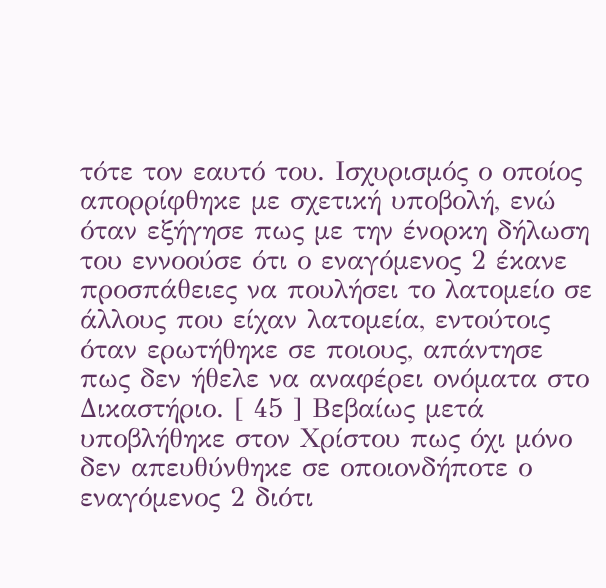τότε τον εαυτό του. Ισχυρισμός ο οποίος απορρίφθηκε με σχετική υποβολή, ενώ όταν εξήγησε πως με την ένορκη δήλωση του εννοούσε ότι ο εναγόμενος 2 έκανε προσπάθειες να πουλήσει το λατομείο σε άλλους που είχαν λατομεία, εντούτοις όταν ερωτήθηκε σε ποιους, απάντησε πως δεν ήθελε να αναφέρει ονόματα στο Δικαστήριο. [ 45 ] Βεβαίως μετά υποβλήθηκε στον Χρίστου πως όχι μόνο δεν απευθύνθηκε σε οποιονδήποτε ο εναγόμενος 2 διότι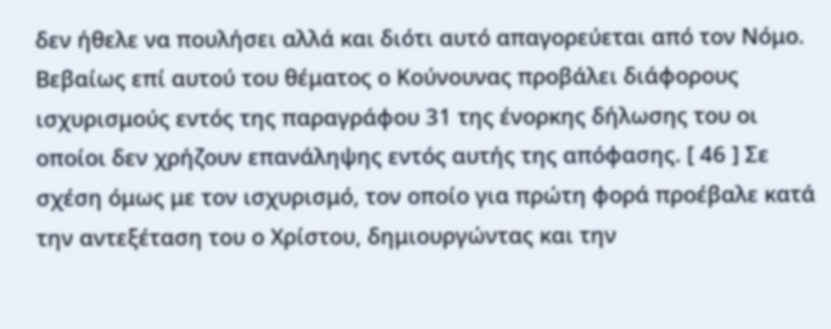δεν ήθελε να πουλήσει αλλά και διότι αυτό απαγορεύεται από τον Νόμο. Βεβαίως επί αυτού του θέματος ο Κούνουνας προβάλει διάφορους ισχυρισμούς εντός της παραγράφου 31 της ένορκης δήλωσης του οι οποίοι δεν χρήζουν επανάληψης εντός αυτής της απόφασης. [ 46 ] Σε σχέση όμως με τον ισχυρισμό, τον οποίο για πρώτη φορά προέβαλε κατά την αντεξέταση του ο Χρίστου, δημιουργώντας και την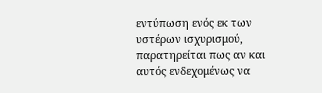εντύπωση ενός εκ των υστέρων ισχυρισμού, παρατηρείται πως αν και αυτός ενδεχομένως να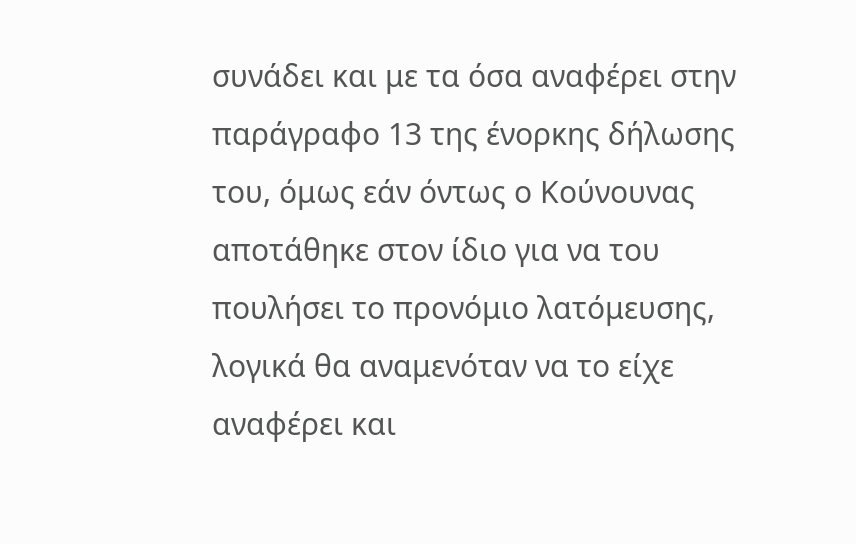συνάδει και με τα όσα αναφέρει στην παράγραφο 13 της ένορκης δήλωσης του, όμως εάν όντως ο Κούνουνας αποτάθηκε στον ίδιο για να του πουλήσει το προνόμιο λατόμευσης, λογικά θα αναμενόταν να το είχε αναφέρει και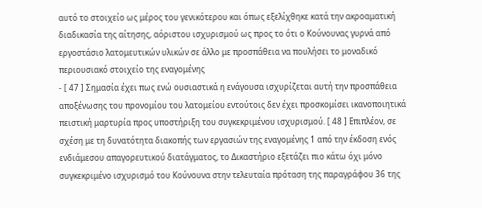αυτό το στοιχείο ως μέρος του γενικότερου και όπως εξελίχθηκε κατά την ακροαματική διαδικασία της αίτησης, αόριστου ισχυρισμού ως προς το ότι ο Κούνουνας γυρνά από εργοστάσιο λατομευτικών υλικών σε άλλο με προσπάθεια να πουλήσει το μοναδικό περιουσιακό στοιχείο της εναγομένης
- [ 47 ] Σημασία έχει πως ενώ ουσιαστικά η ενάγουσα ισχυρίζεται αυτή την προσπάθεια αποξένωσης του προνομίου του λατομείου εντούτοις δεν έχει προσκομίσει ικανοποιητικά πειστική μαρτυρία προς υποστήριξη του συγκεκριμένου ισχυρισμού. [ 48 ] Επιπλέον, σε σχέση με τη δυνατότητα διακοπής των εργασιών της εναγομένης 1 από την έκδοση ενός ενδιάμεσου απαγορευτικού διατάγματος, το Δικαστήριο εξετάζει πιο κάτω όχι μόνο συγκεκριμένο ισχυρισμό του Κούνουνα στην τελευταία πρόταση της παραγράφου 36 της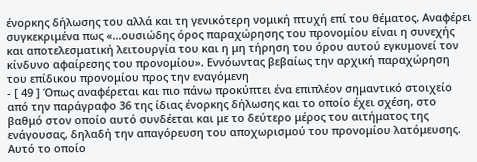ένορκης δήλωσης του αλλά και τη γενικότερη νομική πτυχή επί του θέματος. Αναφέρει συγκεκριμένα πως «...ουσιώδης όρος παραχώρησης του προνομίου είναι η συνεχής και αποτελεσματική λειτουργία του και η μη τήρηση του όρου αυτού εγκυμονεί τον κίνδυνο αφαίρεσης του προνομίου». Εννόωντας βεβαίως την αρχική παραχώρηση του επίδικου προνομίου προς την εναγόμενη
- [ 49 ] Όπως αναφέρεται και πιο πάνω προκύπτει ένα επιπλέον σημαντικό στοιχείο από την παράγραφο 36 της ίδιας ένορκης δήλωσης και το οποίο έχει σχέση, στο βαθμό στον οποίο αυτό συνδέεται και με το δεύτερο μέρος του αιτήματος της ενάγουσας, δηλαδή την απαγόρευση του αποχωρισμού του προνομίου λατόμευσης. Αυτό το οποίο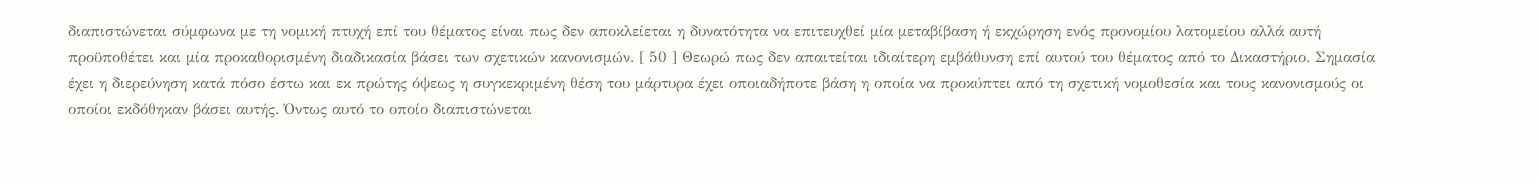διαπιστώνεται σύμφωνα με τη νομική πτυχή επί του θέματος είναι πως δεν αποκλείεται η δυνατότητα να επιτευχθεί μία μεταβίβαση ή εκχώρηση ενός προνομίου λατομείου αλλά αυτή προϋποθέτει και μία προκαθορισμένη διαδικασία βάσει των σχετικών κανονισμών. [ 50 ] Θεωρώ πως δεν απαιτείται ιδιαίτερη εμβάθυνση επί αυτού του θέματος από το Δικαστήριο. Σημασία έχει η διερεύνηση κατά πόσο έστω και εκ πρώτης όψεως η συγκεκριμένη θέση του μάρτυρα έχει οποιαδήποτε βάση η οποία να προκύπτει από τη σχετική νομοθεσία και τους κανονισμούς οι οποίοι εκδόθηκαν βάσει αυτής. Όντως αυτό το οποίο διαπιστώνεται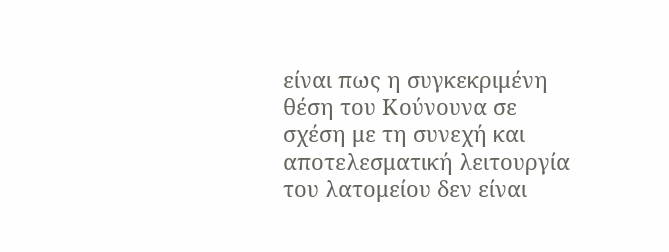είναι πως η συγκεκριμένη θέση του Κούνουνα σε σχέση με τη συνεχή και αποτελεσματική λειτουργία του λατομείου δεν είναι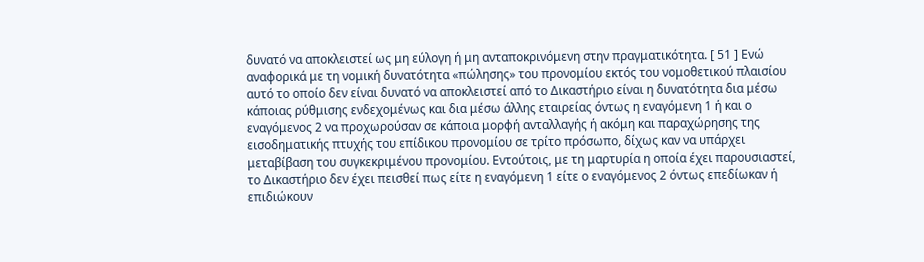δυνατό να αποκλειστεί ως μη εύλογη ή μη ανταποκρινόμενη στην πραγματικότητα. [ 51 ] Ενώ αναφορικά με τη νομική δυνατότητα «πώλησης» του προνομίου εκτός του νομοθετικού πλαισίου αυτό το οποίο δεν είναι δυνατό να αποκλειστεί από το Δικαστήριο είναι η δυνατότητα δια μέσω κάποιας ρύθμισης ενδεχομένως και δια μέσω άλλης εταιρείας όντως η εναγόμενη 1 ή και ο εναγόμενος 2 να προχωρούσαν σε κάποια μορφή ανταλλαγής ή ακόμη και παραχώρησης της εισοδηματικής πτυχής του επίδικου προνομίου σε τρίτο πρόσωπο, δίχως καν να υπάρχει μεταβίβαση του συγκεκριμένου προνομίου. Εντούτοις, με τη μαρτυρία η οποία έχει παρουσιαστεί, το Δικαστήριο δεν έχει πεισθεί πως είτε η εναγόμενη 1 είτε ο εναγόμενος 2 όντως επεδίωκαν ή επιδιώκουν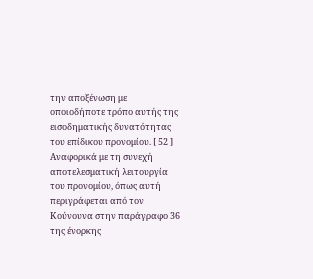την αποξένωση με οποιοδήποτε τρόπο αυτής της εισοδηματικής δυνατότητας του επίδικου προνομίου. [ 52 ] Αναφορικά με τη συνεχή αποτελεσματική λειτουργία του προνομίου, όπως αυτή περιγράφεται από τον Κούνουνα στην παράγραφο 36 της ένορκης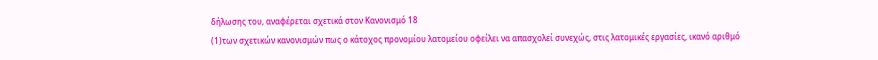δήλωσης του, αναφέρεται σχετικά στον Κανονισμό 18
(1)των σχετικών κανονισμών πως ο κάτοχος προνομίου λατομείου οφείλει να απασχολεί συνεχώς, στις λατομικές εργασίες, ικανό αριθμό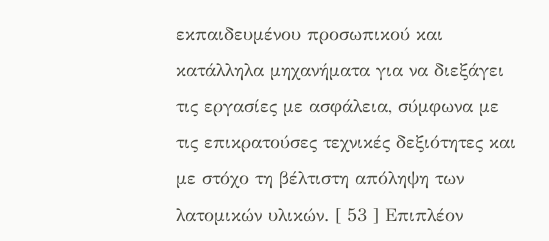εκπαιδευμένου προσωπικού και κατάλληλα μηχανήματα για να διεξάγει τις εργασίες με ασφάλεια, σύμφωνα με τις επικρατούσες τεχνικές δεξιότητες και με στόχο τη βέλτιστη απόληψη των λατομικών υλικών. [ 53 ] Επιπλέον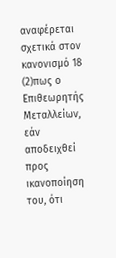αναφέρεται σχετικά στον κανονισμό 18
(2)πως ο Επιθεωρητής Μεταλλείων, εάν αποδειχθεί προς ικανοποίηση του, ότι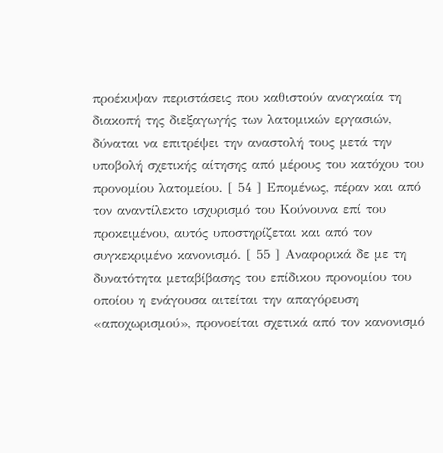προέκυψαν περιστάσεις που καθιστούν αναγκαία τη διακοπή της διεξαγωγής των λατομικών εργασιών, δύναται να επιτρέψει την αναστολή τους μετά την υποβολή σχετικής αίτησης από μέρους του κατόχου του προνομίου λατομείου. [ 54 ] Επομένως, πέραν και από τον αναντίλεκτο ισχυρισμό του Κούνουνα επί του προκειμένου, αυτός υποστηρίζεται και από τον συγκεκριμένο κανονισμό. [ 55 ] Αναφορικά δε με τη δυνατότητα μεταβίβασης του επίδικου προνομίου του οποίου η ενάγουσα αιτείται την απαγόρευση «αποχωρισμού», προνοείται σχετικά από τον κανονισμό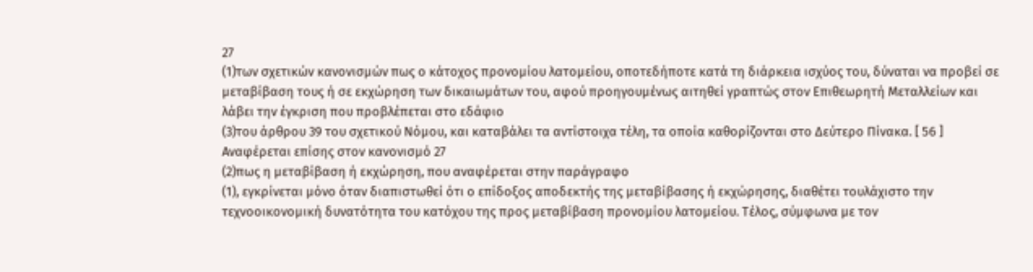27
(1)των σχετικών κανονισμών πως ο κάτοχος προνομίου λατομείου, οποτεδήποτε κατά τη διάρκεια ισχύος του, δύναται να προβεί σε μεταβίβαση τους ή σε εκχώρηση των δικαιωμάτων του, αφού προηγουμένως αιτηθεί γραπτώς στον Επιθεωρητή Μεταλλείων και λάβει την έγκριση που προβλέπεται στο εδάφιο
(3)του άρθρου 39 του σχετικού Νόμου, και καταβάλει τα αντίστοιχα τέλη, τα οποία καθορίζονται στο Δεύτερο Πίνακα. [ 56 ] Αναφέρεται επίσης στον κανονισμό 27
(2)πως η μεταβίβαση ή εκχώρηση, που αναφέρεται στην παράγραφο
(1), εγκρίνεται μόνο όταν διαπιστωθεί ότι ο επίδοξος αποδεκτής της μεταβίβασης ή εκχώρησης, διαθέτει τουλάχιστο την τεχνοοικονομική δυνατότητα του κατόχου της προς μεταβίβαση προνομίου λατομείου. Τέλος, σύμφωνα με τον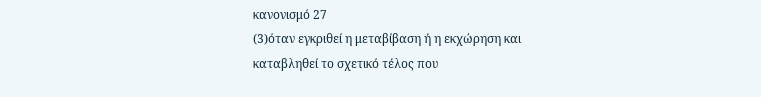κανονισμό 27
(3)όταν εγκριθεί η μεταβίβαση ή η εκχώρηση και καταβληθεί το σχετικό τέλος που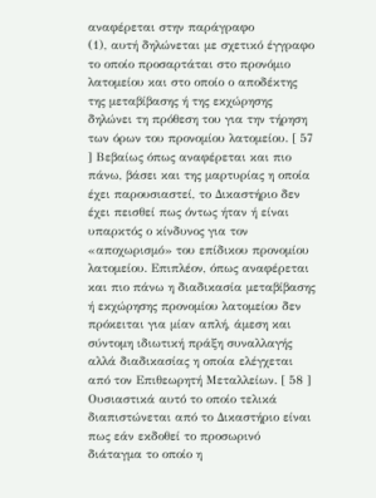αναφέρεται στην παράγραφο
(1), αυτή δηλώνεται με σχετικό έγγραφο το οποίο προσαρτάται στο προνόμιο λατομείου και στο οποίο ο αποδέκτης της μεταβίβασης ή της εκχώρησης δηλώνει τη πρόθεση του για την τήρηση των όρων του προνομίου λατομείου. [ 57 ] Βεβαίως όπως αναφέρεται και πιο πάνω, βάσει και της μαρτυρίας η οποία έχει παρουσιαστεί, το Δικαστήριο δεν έχει πεισθεί πως όντως ήταν ή είναι υπαρκτός ο κίνδυνος για τον «αποχωρισμό» του επίδικου προνομίου λατομείου. Επιπλέον, όπως αναφέρεται και πιο πάνω η διαδικασία μεταβίβασης ή εκχώρησης προνομίου λατομείου δεν πρόκειται για μίαν απλή, άμεση και σύντομη ιδιωτική πράξη συναλλαγής αλλά διαδικασίας η οποία ελέγχεται από τον Επιθεωρητή Μεταλλείων. [ 58 ] Ουσιαστικά αυτό το οποίο τελικά διαπιστώνεται από το Δικαστήριο είναι πως εάν εκδοθεί το προσωρινό διάταγμα το οποίο η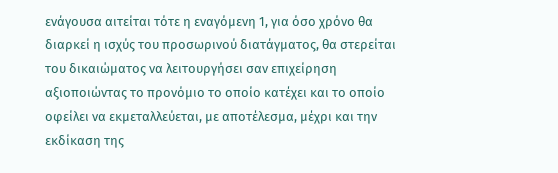ενάγουσα αιτείται τότε η εναγόμενη 1, για όσο χρόνο θα διαρκεί η ισχύς του προσωρινού διατάγματος, θα στερείται του δικαιώματος να λειτουργήσει σαν επιχείρηση αξιοποιώντας το προνόμιο το οποίο κατέχει και το οποίο οφείλει να εκμεταλλεύεται, με αποτέλεσμα, μέχρι και την εκδίκαση της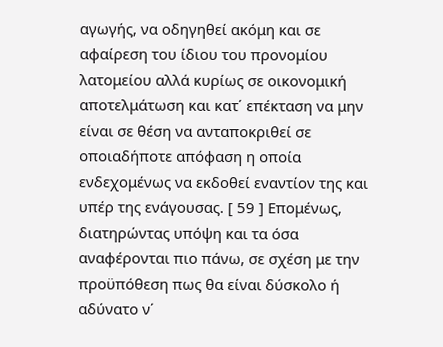αγωγής, να οδηγηθεί ακόμη και σε αφαίρεση του ίδιου του προνομίου λατομείου αλλά κυρίως σε οικονομική αποτελμάτωση και κατ΄ επέκταση να μην είναι σε θέση να ανταποκριθεί σε οποιαδήποτε απόφαση η οποία ενδεχομένως να εκδοθεί εναντίον της και υπέρ της ενάγουσας. [ 59 ] Επομένως, διατηρώντας υπόψη και τα όσα αναφέρονται πιο πάνω, σε σχέση με την προϋπόθεση πως θα είναι δύσκολο ή αδύνατο ν΄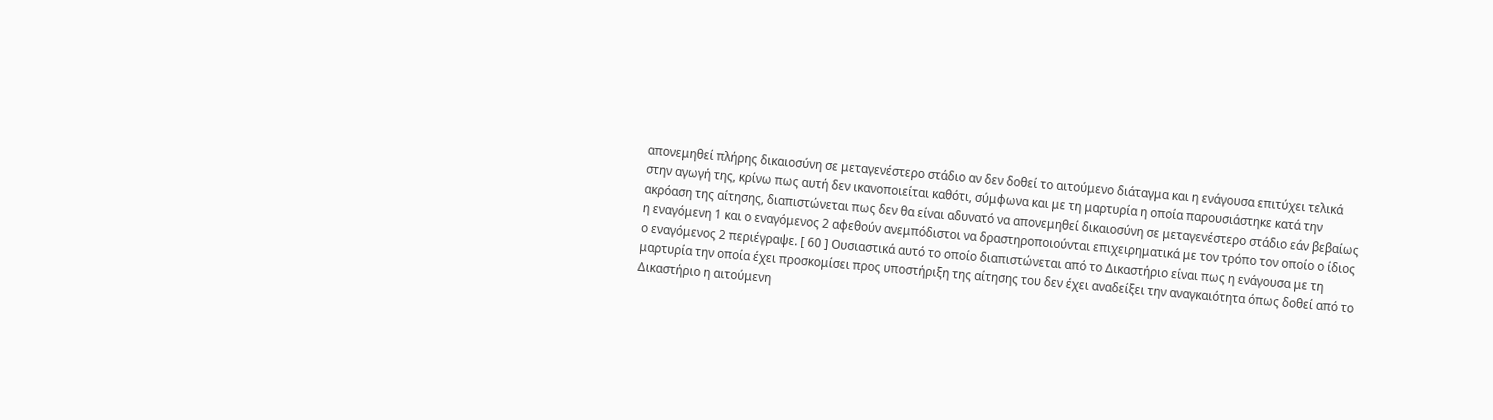απονεμηθεί πλήρης δικαιοσύνη σε μεταγενέστερο στάδιο αν δεν δοθεί το αιτούμενο διάταγμα και η ενάγουσα επιτύχει τελικά στην αγωγή της, κρίνω πως αυτή δεν ικανοποιείται καθότι, σύμφωνα και με τη μαρτυρία η οποία παρουσιάστηκε κατά την ακρόαση της αίτησης, διαπιστώνεται πως δεν θα είναι αδυνατό να απονεμηθεί δικαιοσύνη σε μεταγενέστερο στάδιο εάν βεβαίως η εναγόμενη 1 και ο εναγόμενος 2 αφεθούν ανεμπόδιστοι να δραστηροποιούνται επιχειρηματικά με τον τρόπο τον οποίο ο ίδιος ο εναγόμενος 2 περιέγραψε. [ 60 ] Ουσιαστικά αυτό το οποίο διαπιστώνεται από το Δικαστήριο είναι πως η ενάγουσα με τη μαρτυρία την οποία έχει προσκομίσει προς υποστήριξη της αίτησης του δεν έχει αναδείξει την αναγκαιότητα όπως δοθεί από το Δικαστήριο η αιτούμενη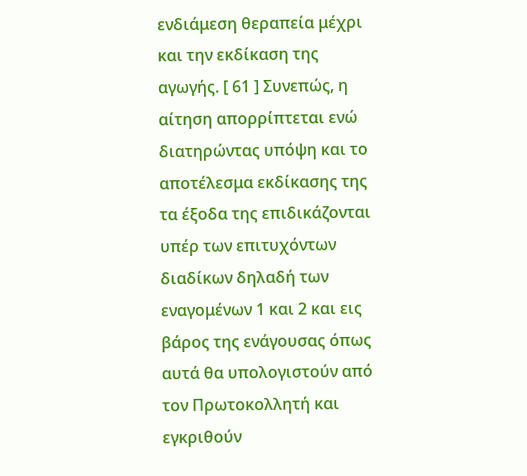ενδιάμεση θεραπεία μέχρι και την εκδίκαση της αγωγής. [ 61 ] Συνεπώς, η αίτηση απορρίπτεται ενώ διατηρώντας υπόψη και το αποτέλεσμα εκδίκασης της τα έξοδα της επιδικάζονται υπέρ των επιτυχόντων διαδίκων δηλαδή των εναγομένων 1 και 2 και εις βάρος της ενάγουσας όπως αυτά θα υπολογιστούν από τον Πρωτοκολλητή και εγκριθούν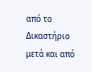από το Δικαστήριο μετά και από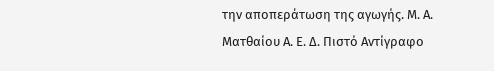την αποπεράτωση της αγωγής. Μ. Α. Ματθαίου Α. Ε. Δ. Πιστό Αντίγραφο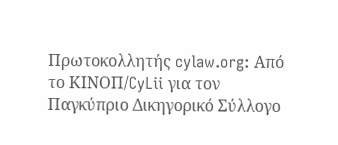Πρωτοκολλητής cylaw.org: Από το ΚΙΝOΠ/CyLii για τον Παγκύπριο Δικηγορικό Σύλλογο